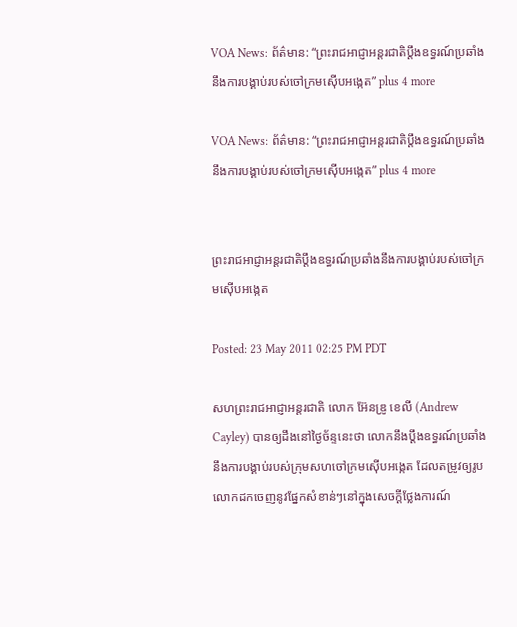VOA News: ព័ត៌មាន: “ព្រះរាជអាជ្ញាអន្តរជាតិប្តឹងឧទ្ធរណ៍ប្រឆាំងនឹងការបង្គាប់របស់ចៅក្រមស៊ើបអង្កេត” plus 4 more

VOA News: ព័ត៌មាន: “ព្រះរាជអាជ្ញាអន្តរជាតិប្តឹងឧទ្ធរណ៍ប្រឆាំងនឹងការបង្គាប់របស់ចៅក្រមស៊ើបអង្កេត” plus 4 more


ព្រះរាជអាជ្ញាអន្តរជាតិប្តឹងឧទ្ធរណ៍ប្រឆាំងនឹងការបង្គាប់របស់ចៅក្រមស៊ើបអង្កេត

Posted: 23 May 2011 02:25 PM PDT

សហព្រះរាជអាជ្ញាអន្ដរជាតិ លោក អ៊ែនឌ្រូ ខេលី (Andrew Cayley) បានឲ្យដឹងនៅថ្ងៃច័ន្ទនេះថា លោកនឹងប្ដឹងឧទ្ធរណ៍ប្រឆាំងនឹងការបង្គាប់របស់ក្រុមសហចៅក្រមស៊ើបអង្កេត ដែលតម្រូវឲ្យរូបលោកដកចេញនូវផ្នែកសំខាន់ៗនៅក្នុងសេចក្ដីថ្លែងការណ៍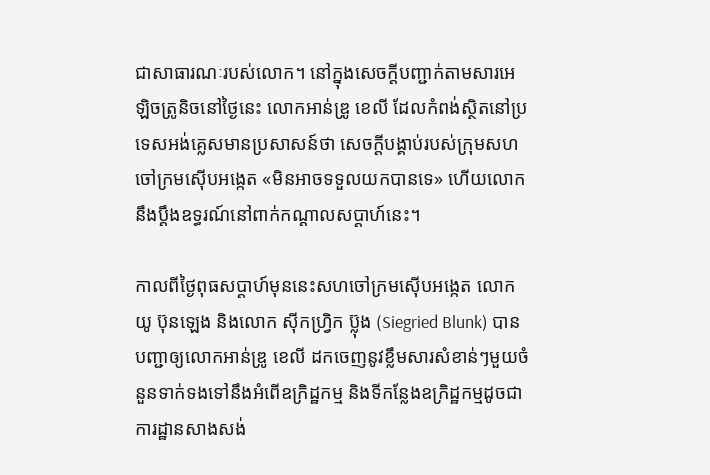ជាសាធារណៈរបស់លោក។ នៅក្នុងសេចក្ដីបញ្ជាក់តាមសារអេឡិចត្រូនិចនៅថ្ងៃនេះ លោកអាន់ឌ្រូ ខេលី ដែលកំពង់ស្ថិតនៅប្រទេសអង់គ្លេសមានប្រសាសន៍ថា សេចក្ដីបង្គាប់របស់ក្រុមសហចៅក្រមស៊ើបអង្កេត «មិនអាចទទួលយកបានទេ» ហើយលោកនឹងប្ដឹងឧទ្ធរណ៍នៅពាក់កណ្ដាលសប្ដាហ៍នេះ។

កាលពីថ្ងៃពុធសប្ដាហ៍មុននេះសហចៅក្រមស៊ើបអង្កេត លោកយូ ប៊ុនឡេង និងលោក ស៊ីកហ្រ្វិក ប៊្លុង (Siegried Blunk) បានបញ្ជាឲ្យលោកអាន់ឌ្រូ ខេលី ដកចេញនូវខ្លឹមសារសំខាន់ៗមួយចំនួនទាក់ទងទៅនឹងអំពើឧក្រិដ្ឋកម្ម និងទីកន្លែងឧក្រិដ្ឋកម្មដូចជាការដ្ឋានសាងសង់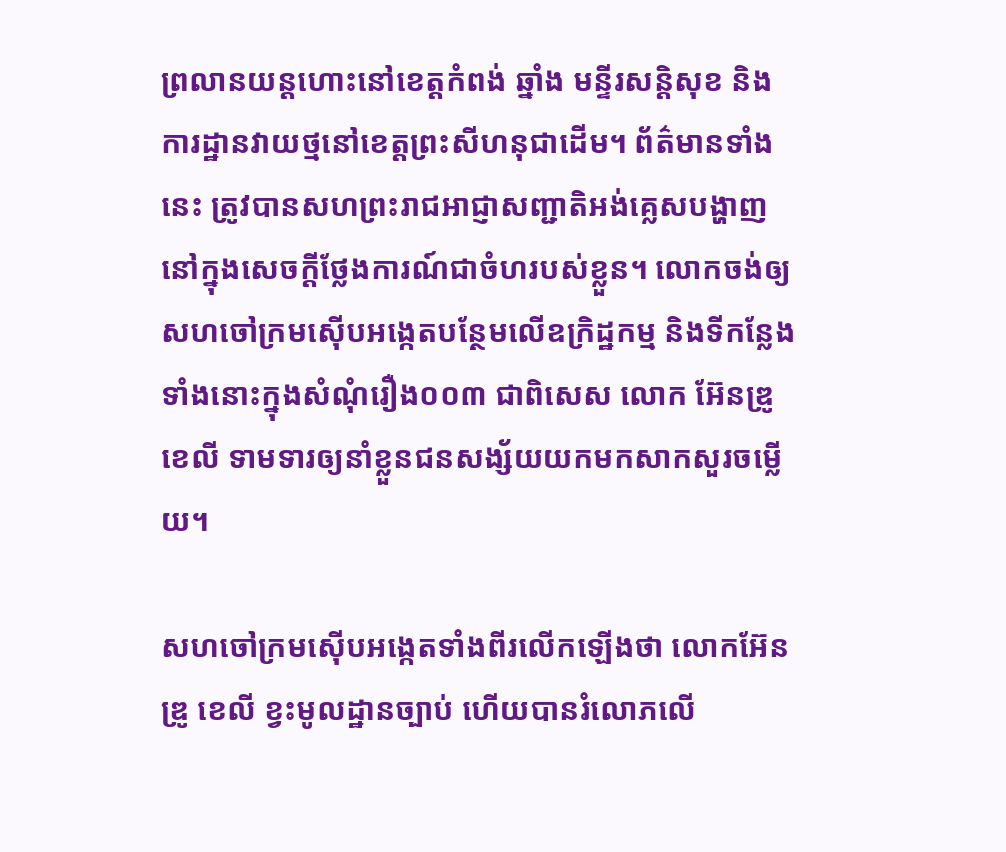ព្រលានយន្ដហោះនៅខេត្តកំពង់ ឆ្នាំង មន្ទីរសន្ដិសុខ និងការដ្ឋានវាយថ្មនៅខេត្តព្រះសីហនុជាដើម។ ព័ត៌មានទាំងនេះ ត្រូវបានសហព្រះរាជអាជ្ញាសញ្ជាតិអង់គ្លេសបង្ហាញនៅក្នុងសេចក្ដីថ្លែងការណ៍ជាចំហរបស់ខ្លួន។ លោកចង់ឲ្យសហចៅក្រមស៊ើបអង្កេតបន្ថែមលើឧក្រិដ្ឋកម្ម និងទីកន្លែងទាំងនោះក្នុងសំណុំរឿង០០៣ ជាពិសេស លោក អ៊ែនឌ្រូ ខេលី ទាមទារឲ្យនាំខ្លួនជនសង្ស័យយកមកសាកសួរចម្លើយ។

សហចៅក្រមស៊ើបអង្កេតទាំងពីរលើកឡើងថា លោកអ៊ែនឌ្រូ ខេលី ខ្វះមូលដ្ឋានច្បាប់ ហើយបានរំលោភលើ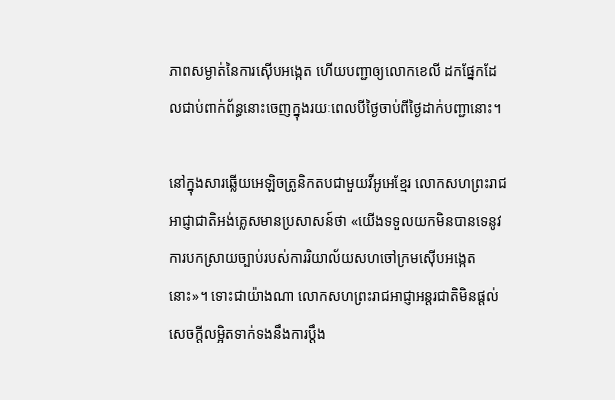ភាពសម្ងាត់នៃការស៊ើបអង្កេត ហើយបញ្ជាឲ្យលោកខេលី ដកផ្នែកដែលជាប់ពាក់ព័ន្ធនោះចេញក្នុងរយៈពេលបីថ្ងៃចាប់ពីថ្ងៃដាក់បញ្ជានោះ។

នៅក្នុងសារឆ្លើយអេឡិចត្រូនិកតបជាមួយវីអូអេខ្មែរ លោកសហព្រះរាជអាជ្ញាជាតិអង់គ្លេសមានប្រសាសន៍ថា «យើងទទួលយកមិនបានទេនូវការបកស្រាយច្បាប់របស់ការរិយាល័យសហចៅក្រមស៊ើបអង្កេតនោះ»។ ទោះជាយ៉ាងណា លោកសហព្រះរាជអាជ្ញាអន្តរជាតិមិនផ្ដល់សេចក្ដីលម្អិតទាក់ទងនឹងការប្ដឹង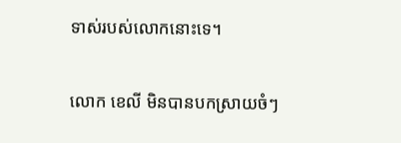ទាស់របស់លោកនោះទេ។

លោក ខេលី មិនបានបកស្រាយចំៗ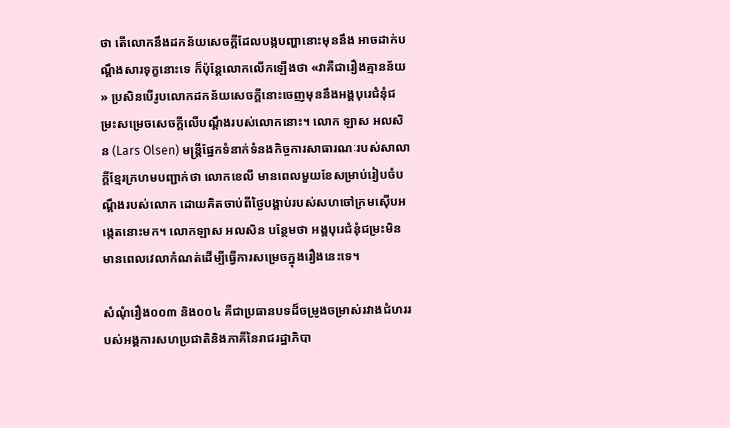ថា តើលោកនឹងដកន័យសេចក្ដីដែលបង្កបញ្ហានោះមុននឹង អាចដាក់បណ្ដឹងសារទុក្ខនោះទេ ក៏ប៉ុន្ដែលោកលើកឡើងថា «វាគឺជារឿងគ្មានន័យ» ប្រសិនបើរូបលោកដកន័យសេចក្ដីនោះចេញមុននឹងអង្គបុរេជំនុំជម្រះសម្រេចសេចក្ដីលើបណ្ដឹងរបស់លោកនោះ។ លោក ឡាស អលសិន (Lars Olsen) មន្រ្ដីផ្នែកទំនាក់ទំនងកិច្ចការសាធារណៈរបស់សាលាក្ដីខ្មែរក្រហមបញ្ជាក់ថា លោកខេលី មានពេលមួយខែសម្រាប់រៀបចំបណ្ដឹងរបស់លោក ដោយគិតចាប់ពីថ្ងៃបង្គាប់របស់សហចៅក្រមស៊ើបអង្កេតនោះមក។ លោកឡាស អលសិន បន្ថែមថា អង្គបុរេជំនុំជម្រះមិនមានពេលវេលាកំណត់ដើម្បីធ្វើការសម្រេចក្នុងរឿងនេះទេ។

សំណុំរឿង០០៣ និង០០៤ គឺជាប្រធានបទដ៏ចម្រូងចម្រាស់រវាងជំហររបស់អង្គការសហប្រជាតិនិងភាគីនៃរាជរដ្ឋាភិបា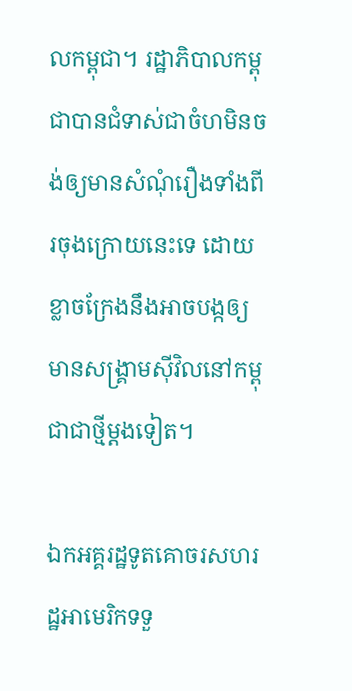លកម្ពុជា។ រដ្ឋាភិបាលកម្ពុជាបានជំទាស់ជាចំហមិនចង់ឲ្យមានសំណុំរឿងទាំងពីរចុងក្រោយនេះទេ ដោយខ្លាចក្រែងនឹងអាចបង្កឲ្យមានសង្គ្រាមស៊ីវិលនៅកម្ពុជាជាថ្មីម្ដងទៀត។

ឯកអគ្គរដ្ឋទូតគោចរសហរដ្ឋអាមេរិកទទួ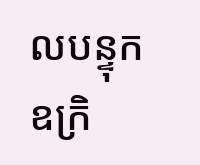លបន្ទុកឧក្រិ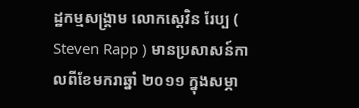ដ្ឋកម្មសង្រ្គាម លោកស្តេវិន រែប្ប ( Steven Rapp ) មានប្រសាសន៍កាលពីខែមករាឆ្នាំ ២០១១ ក្នុងសម្ភា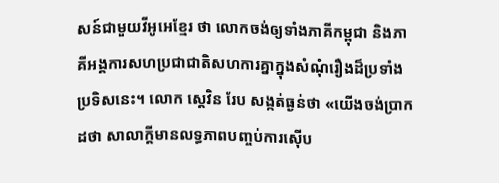សន៍ជាមួយវីអូអេខ្មែរ ថា លោកចង់ឲ្យទាំងភាគីកម្ពុជា និងភាគីអង្គការសហប្រជាជាតិសហការគ្នាក្នុងសំណុំរឿងដ៏ប្រទាំងប្រទិសនេះ។ លោក ស្តេវិន រែប សង្កត់ធ្ងន់ថា «យើងចង់ប្រាកដថា សាលាក្ដីមានលទ្ធភាពបញ្ចប់ការស៊ើប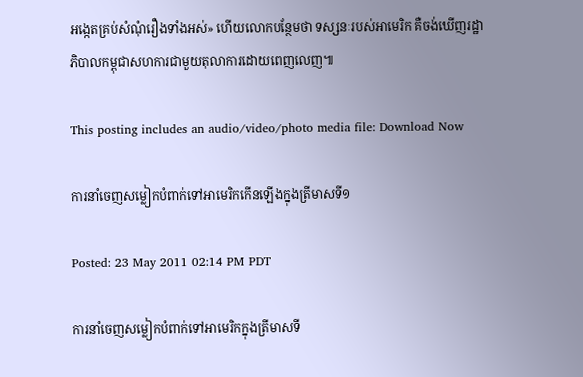អង្កេតគ្រប់សំណុំរឿងទាំងអស់» ហើយលោកបន្ថែមថា ទស្សនៈរបស់អាមេរិក គឺចង់ឃើញរដ្ឋាភិបាលកម្ពុជាសហការជាមួយតុលាការដោយពេញលេញ៕

This posting includes an audio/video/photo media file: Download Now

ការនាំចេញសម្លៀកបំពាក់ទៅអាមេរិកកើនឡើងក្នុងត្រីមាសទី១

Posted: 23 May 2011 02:14 PM PDT

ការនាំចេញសម្លៀកបំពាក់ទៅអាមេរិកក្នុងត្រីមាសទី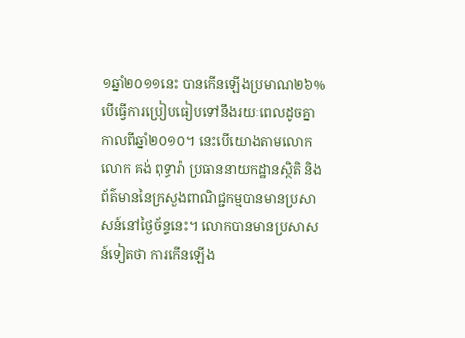១ឆ្នាំ២០១១នេះ បានកើនឡើងប្រមាណ២៦% បើធ្វើការប្រៀបធៀបទៅនឹងរយៈពេលដូចគ្នាកាលពីឆ្នាំ២០១០។ នេះបើយោងតាមលោកលោក គង់ ពុទ្ធារ៉ា ប្រធាននាយកដ្ឋានស្ថិតិ និងព័ត៌មាននៃក្រសួងពាណិជ្ជកម្មបានមានប្រសាសន៍នៅថ្ងៃច័ន្ទនេះ។ លោកបានមានប្រសាសន៍ទៀតថា ការកើនឡើង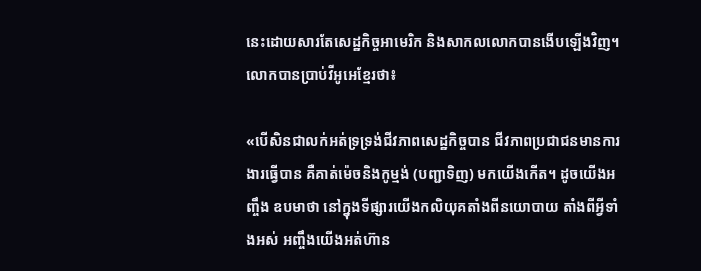នេះដោយសារតែសេដ្ឋកិច្ចអាមេរិក និងសាកលលោកបានងើបឡើងវិញ។ លោកបានប្រាប់វីអូអេខ្មែរថា៖

«បើសិនជាលក់អត់ទ្រទ្រង់ជីវភាពសេដ្ឋកិច្ចបាន ជីវភាពប្រជាជនមានការងារធ្វើបាន គឺគាត់ម៉េចនិងកូម្មង់ (បញ្ជាទិញ) មកយើងកើត។ ដូចយើងអញ្ចឹង ឧបមាថា នៅក្នុងទីផ្សារយើងកលិយុគតាំងពីនយោបាយ តាំងពីអ្វីទាំងអស់ អញ្ចឹងយើងអត់ហ៊ាន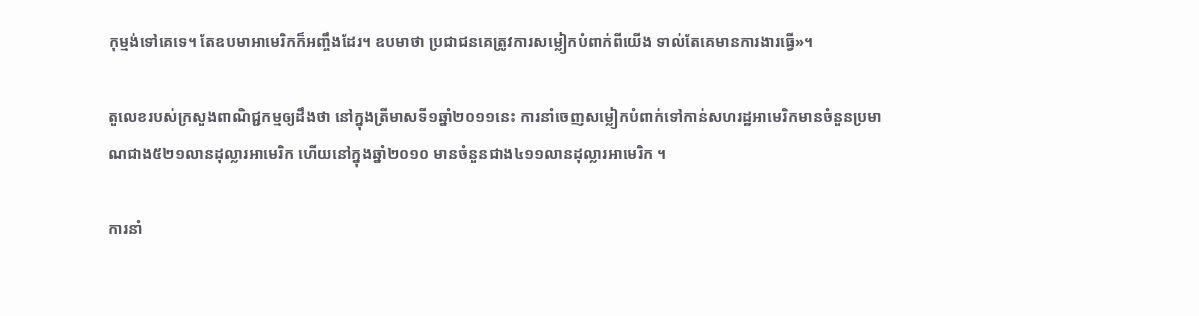កុម្មង់ទៅគេទេ។ តែឧបមាអាមេរិកក៏អញ្ចឹងដែរ។ ឧបមាថា ប្រជាជនគេត្រូវការសម្លៀកបំពាក់ពីយើង ទាល់តែគេមានការងារធ្វើ»។

តួលេខរបស់ក្រសួងពាណិជ្ជកម្មឲ្យដឹងថា នៅក្នុងត្រីមាសទី១ឆ្នាំ២០១១នេះ ការនាំចេញសម្លៀកបំពាក់ទៅកាន់សហរដ្ឋអាមេរិកមានចំនួនប្រមាណជាង៥២១លានដុល្លារអាមេរិក ហើយនៅក្នុងឆ្នាំ២០១០ មានចំនួនជាង៤១១លានដុល្លារអាមេរិក ។

ការនាំ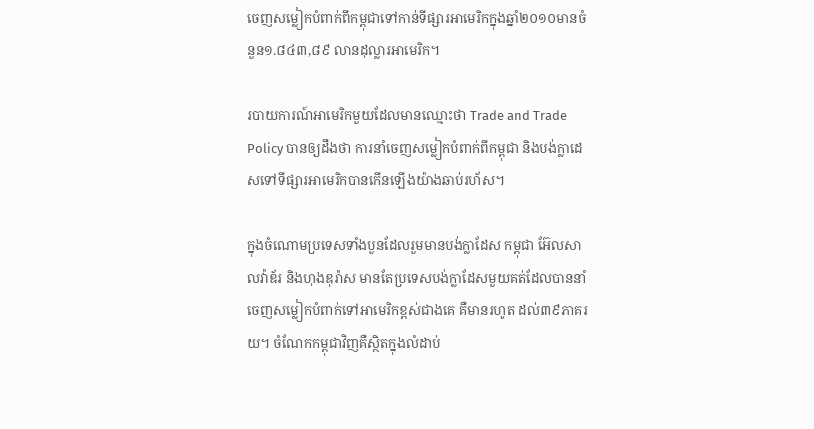ចេញសម្លៀកបំពាក់ពីកម្ពុជាទៅកាន់ទីផ្សារអាមេរិកក្នុងឆ្នាំ២០១០មានចំនួន១.៨៤៣,៨៩ លានដុល្លារអាមេរិក។

របាយការណ៍អាមេរិកមួយដែលមានឈ្មោះថា Trade and Trade Policy បានឲ្យដឹងថា ការនាំចេញសម្លៀកបំពាក់ពីកម្ពុជា និងបង់ក្លាដេសទៅទីផ្សារអាមេរិកបានកើនឡើងយ៉ាងឆាប់រហ័ស។

ក្នុងចំណោមប្រទេសទាំងបួនដែលរួមមានបង់ក្លាដែស កម្ពុជា អ៊ែលសាលវ៉ាឌ័រ និងហុងឌុរ៉ាស មានតែប្រទេសបង់ក្លាដែសមួយគត់ដែលបាននាំចេញសម្លៀកបំពាក់ទៅអាមេរិកខ្ពស់ជាងគេ គឺមានរហូត ដល់៣៩ភាគរយ។ ចំណែកកម្ពុជាវិញគឺស្ថិតក្នុងលំដាប់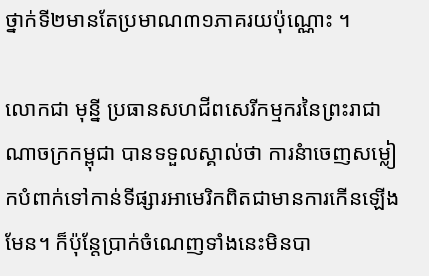ថ្នាក់ទី២មានតែប្រមាណ៣១ភាគរយប៉ុណ្ណោះ ។

លោកជា មុន្នី ប្រធានសហជីពសេរីកម្មករនៃព្រះរាជាណាចក្រកម្ពុជា បានទទួលស្គាល់ថា ការនំាចេញសម្លៀកបំពាក់ទៅកាន់ទីផ្សារអាមេរិកពិតជាមានការកើនឡើងមែន។ ក៏ប៉ុន្តែប្រាក់ចំណេញទាំងនេះមិនបា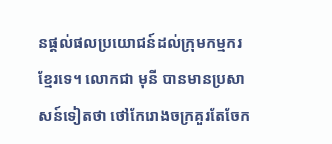នផ្តល់ផលប្រយោជន៍ដល់ក្រុមកម្មករខ្មែរទេ។ លោកជា មុនី បានមានប្រសាសន៍ទៀតថា ថៅកែរោងចក្រគួរតែចែក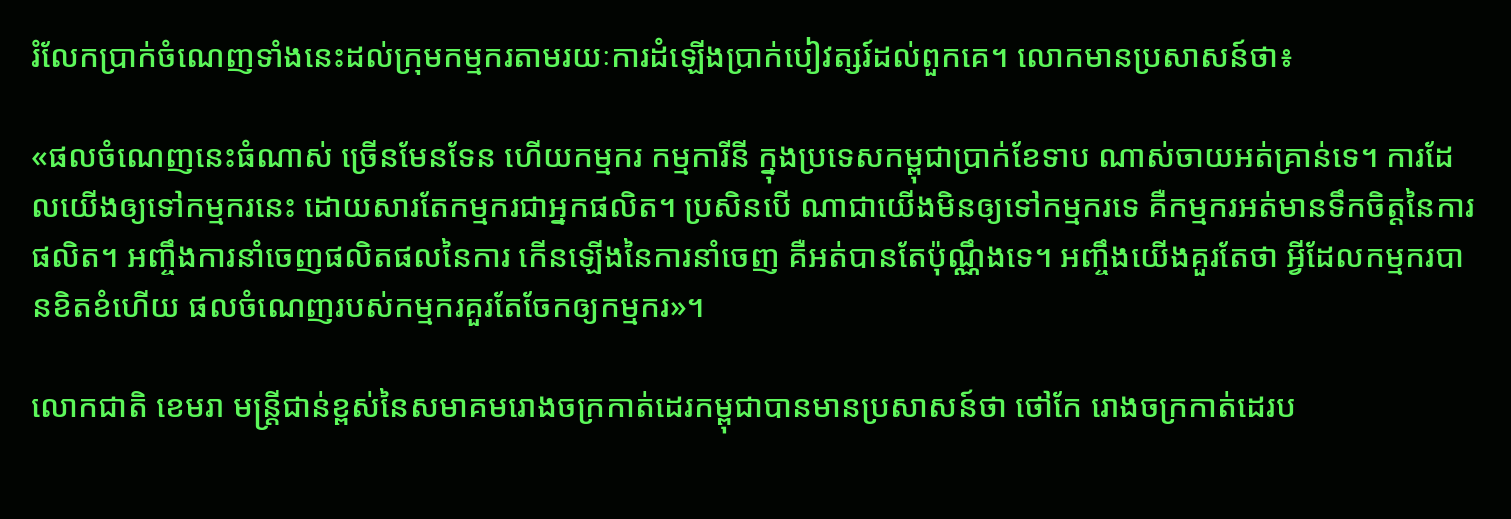រំលែកប្រាក់ចំណេញទាំងនេះដល់ក្រុមកម្មករតាមរយៈការដំឡើងប្រាក់បៀវត្សរ៍ដល់ពួកគេ។ លោកមានប្រសាសន៍ថា៖

«ផលចំណេញនេះធំណាស់ ច្រើនមែនទែន ហើយកម្មករ កម្មការីនី ក្នុងប្រទេសកម្ពុជាប្រាក់ខែទាប ណាស់ចាយអត់គ្រាន់ទេ។ ការដែលយើងឲ្យទៅកម្មករនេះ ដោយសារតែកម្មករជាអ្នកផលិត។ ប្រសិនបើ ណាជាយើងមិនឲ្យទៅកម្មករទេ គឺកម្មករអត់មានទឹកចិត្តនៃការផលិត។ អញ្ចឹងការនាំចេញផលិតផលនៃការ កើនឡើងនៃការនាំចេញ គឺអត់បានតែប៉ុណ្ណឹងទេ។ អញ្ចឹងយើងគួរតែថា អ្វីដែលកម្មករបានខិតខំហើយ ផលចំណេញរបស់កម្មករគួរតែចែកឲ្យកម្មករ»។

លោកជាតិ ខេមរា មន្រ្តីជាន់ខ្ពស់នៃសមាគមរោងចក្រកាត់ដេរកម្ពុជាបានមានប្រសាសន៍ថា ថៅកែ រោងចក្រកាត់ដេរប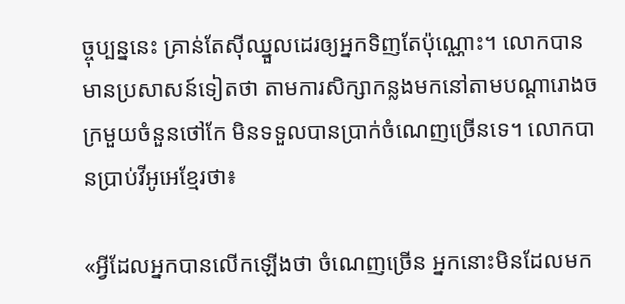ច្ចុប្បន្ននេះ គ្រាន់តែស៊ីឈ្នួលដេរឲ្យអ្នកទិញតែប៉ុណ្ណោះ។ លោកបានមានប្រសាសន៍ទៀតថា តាមការសិក្សាកន្លងមកនៅតាមបណ្តារោងចក្រមួយចំនួនថៅកែ មិនទទួលបានប្រាក់ចំណេញច្រើនទេ។ លោកបានប្រាប់វីអូអេខ្មែរថា៖

«អ្វីដែលអ្នកបានលើកឡើងថា ចំណេញច្រើន អ្នកនោះមិនដែលមក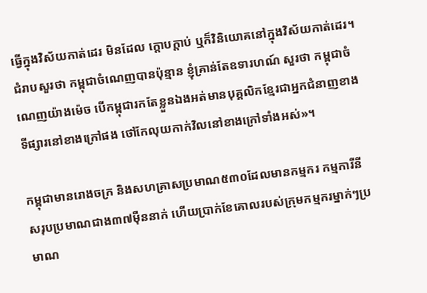ធ្វើក្នុងវិស័យកាត់ដេរ មិនដែល ក្តោបក្តាប់ ឬក៏វិនិយោគនៅក្នុងវិស័យកាត់ដេរ។ ជំរាបសួរថា កម្ពុជាចំណេញបានប៉ុន្មាន ខ្ញុំគ្រាន់តែឧទារហណ៍ សួរថា កម្ពុជាចំណេញយ៉ាងម៉េច បើកម្ពុជារកតែខ្លួនឯងអត់មានបុគ្គលិកខ្មែរជាអ្នកជំនាញខាងទីផ្សារនៅខាងក្រៅផង ថៅកែលុយកាក់វិលនៅខាងក្រៅទាំងអស់»។

កម្ពុជាមានរោងចក្រ និងសហគ្រាសប្រមាណ៥៣០ដែលមានកម្មករ កម្មការីនីសរុបប្រមាណជាង៣៧ម៉ឺននាក់ ហើយប្រាក់ខែគោលរបស់ក្រុមកម្មករម្នាក់ៗប្រមាណ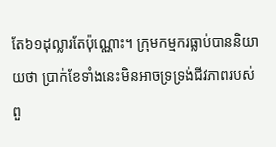តែ៦១ដុល្លារតែប៉ុណ្ណោះ។ ក្រុមកម្មករធ្លាប់បាននិយាយថា ប្រាក់ខែទាំងនេះមិនអាចទ្រទ្រង់ជីវភាពរបស់ពួ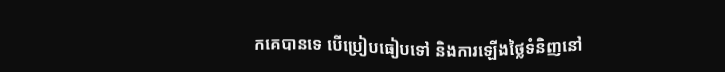កគេបានទេ បើប្រៀបធៀបទៅ និងការឡើងថ្លៃទំនិញនៅ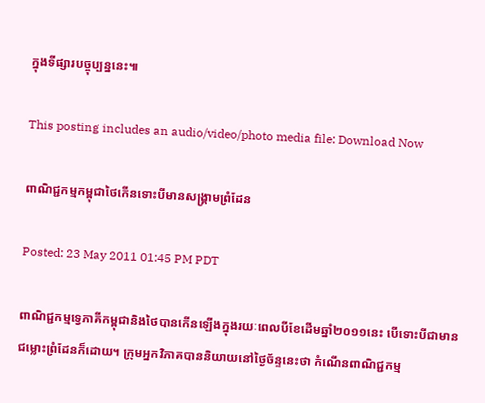ក្នុងទីផ្សារបច្ចុប្បន្ននេះ៕

This posting includes an audio/video/photo media file: Download Now

ពាណិជ្ជកម្មកម្ពុជាថៃកើនទោះបីមានសង្គ្រាមព្រំដែន

Posted: 23 May 2011 01:45 PM PDT

ពាណិជ្ជកម្មទ្វេភាគីកម្ពុជានិងថៃបានកើនឡើងក្នុងរយៈពេលបីខែដើមឆ្នាំ២០១១នេះ បើទោះបីជាមានជម្លោះព្រំដែនក៏ដោយ។ ក្រុមអ្នកវិភាគបាននិយាយនៅថ្ងៃច័ន្ទនេះថា កំណើនពាណិជ្ជកម្ម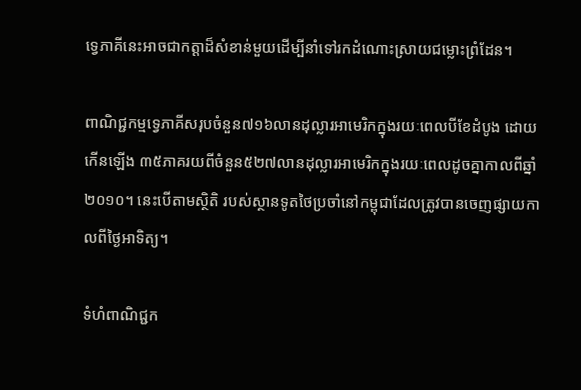ទ្វេភាគីនេះអាចជាកត្តាដ៏សំខាន់មួយដើម្បីនាំទៅរកដំណោះស្រាយជម្លោះព្រំដែន។

ពាណិជ្ជកម្មទ្វេភាគីសរុបចំនួន៧១៦លានដុល្លារអាមេរិកក្នុងរយៈពេលបីខែដំបូង ដោយកើនឡើង ៣៥ភាគរយពីចំនួន៥២៧លានដុល្លារអាមេរិកក្នុងរយៈពេលដូចគ្នាកាលពីឆ្នាំ២០១០។ នេះបើតាមស្ថិតិ របស់ស្ថានទូតថៃប្រចាំនៅកម្ពុជាដែលត្រូវបានចេញផ្សាយកាលពីថ្ងៃអាទិត្យ។

ទំហំពាណិជ្ជក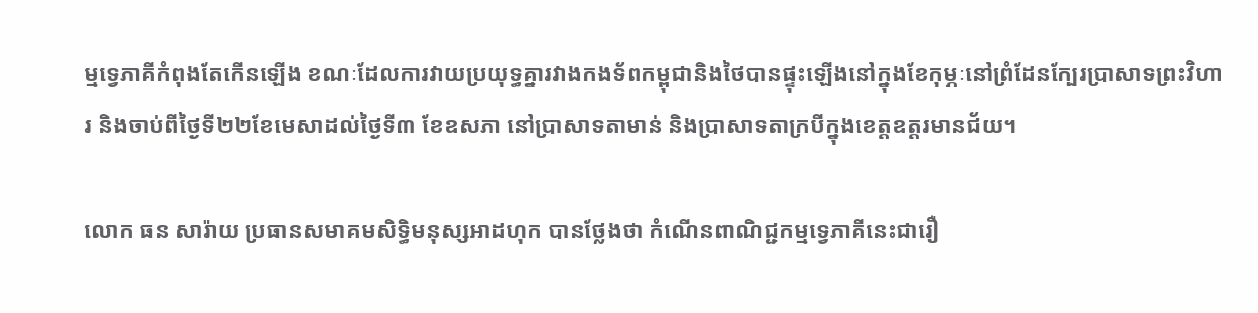ម្មទ្វេភាគីកំពុងតែកើនឡើង ខណៈដែលការវាយប្រយុទ្ធគ្នារវាងកងទ័ពកម្ពុជានិងថៃបានផ្ទុះឡើងនៅក្នុងខែកុម្ភៈនៅព្រំដែនក្បែរប្រាសាទព្រះវិហារ និងចាប់ពីថ្ងៃទី២២ខែមេសាដល់ថ្ងៃទី៣ ខែឧសភា នៅប្រាសាទតាមាន់ និងប្រាសាទតាក្របីក្នុងខេត្តឧត្តរមានជ័យ។

លោក ធន សារ៉ាយ ប្រធានសមាគមសិទ្ធិមនុស្សអាដហុក បានថ្លែងថា កំណើនពាណិជ្ជកម្មទ្វេភាគីនេះជារឿ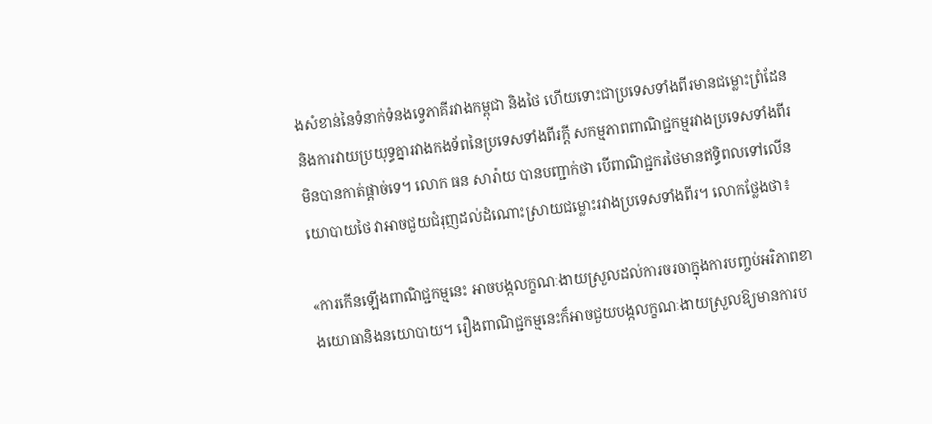ងសំខាន់នៃទំនាក់ទំនងទ្វេភាគីរវាងកម្ពុជា និងថៃ ហើយទោះជាប្រទេសទាំងពីរមានជម្លោះព្រំដែន និងការវាយប្រយុទ្ធគ្នារវាងកងទ័ពនៃប្រទេសទាំងពីរក្តី សកម្មភាពពាណិជ្ជកម្មរវាងប្រទេសទាំងពីរមិនបានកាត់ផ្តាច់ទេ។ លោក ធន សារ៉ាយ បានបញ្ជាក់ថា បើពាណិជ្ជករថៃមានឥទ្ធិពលទៅលើនយោបាយថៃ វាអាចជួយជំរុញដល់ដំណោះស្រាយជម្លោះរវាងប្រទេសទាំងពីរ។ លោកថ្លែងថា៖

«ការកើនឡើងពាណិជ្ជកម្មនេះ អាចបង្កលក្ខណៈងាយស្រួលដល់ការចរចាក្នុងការបញ្ចប់អរិភាពខាងយោធានិងនយោបាយ។ រឿងពាណិជ្ជកម្មនេះក៏អាចជួយបង្កលក្ខណៈងាយស្រួលឱ្យមានការប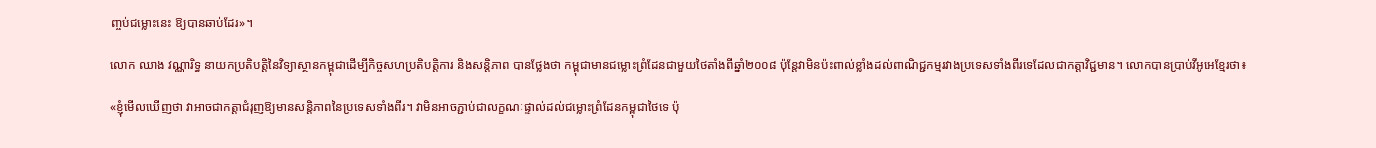ញ្ចប់ជម្លោះនេះ ឱ្យបានឆាប់ដែរ»។

លោក ឈាង វណ្ណារិទ្ធ នាយកប្រតិបត្តិនៃវិទ្យាស្ថានកម្ពុជាដើម្បីកិច្ចសហប្រតិបត្តិការ និងសន្តិភាព បានថ្លែងថា កម្ពុជាមានជម្លោះព្រំដែនជាមួយថៃតាំងពីឆ្នាំ២០០៨ ប៉ុន្តែវាមិនប៉ះពាល់ខ្លាំងដល់ពាណិជ្ជកម្មរវាងប្រទេសទាំងពីរទេដែលជាកត្តាវិជ្ជមាន។ លោកបានប្រាប់វីអូអេខ្មែរថា៖

«ខ្ញុំមើលឃើញថា វាអាចជាកត្តាជំរុញឱ្យមានសន្តិភាពនៃប្រទេសទាំងពីរ។ វាមិនអាចភ្ជាប់ជាលក្ខណៈផ្ទាល់ដល់ជម្លោះព្រំដែនកម្ពុជាថៃទេ ប៉ុ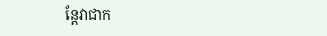ន្តែវាជាក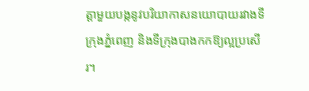ត្តាមួយបង្កនូវបរិយាកាសនយោបាយរវាងទីក្រុងភ្នំពេញ និងទីក្រុងបាងកកឱ្យល្អប្រសើរ។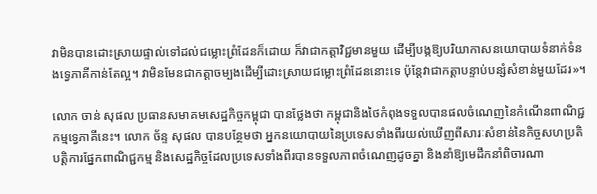វាមិនបានដោះស្រាយផ្ទាល់ទៅដល់ជម្លោះព្រំដែនក៏ដោយ ក៏វាជាកត្តាវិជ្ជមានមួយ ដើម្បីបង្កឱ្យបរិយាកាសនយោបាយទំនាក់ទំនងទ្វេភាគីកាន់តែល្អ។ វាមិនមែនជាកត្តាចម្បងដើម្បីដោះស្រាយជម្លោះព្រំដែននោះទេ ប៉ុន្តែវាជាកត្តាបន្ទាប់បន្សំសំខាន់មួយដែរ»។

លោក ចាន់ សុផល ប្រធានសមាគមសេដ្ឋកិច្ចកម្ពុជា បានថ្លែងថា កម្ពុជានិងថៃកំពុងទទួលបានផលចំណេញនៃកំណើនពាណិជ្ជកម្មទ្វេភាគីនេះ។ លោក ច័ន្ទ សុផល បានបន្ថែមថា អ្នកនយោបាយនៃប្រទេសទាំងពីរយល់ឃើញពីសារៈសំខាន់នៃកិច្ចសហប្រតិបត្តិការផ្នែកពាណិជ្ជកម្ម និងសេដ្ឋកិច្ចដែលប្រទេសទាំងពីរបានទទួលភាពចំណេញដូចគ្នា និងនាំឱ្យមេដឹកនាំពិចារណា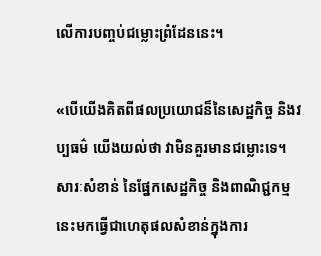លើការបញ្ចប់ជម្លោះព្រំដែននេះ។

«បើយើងគិតពីផលប្រយោជន៏នៃសេដ្ឋកិច្ច និងវប្បធម៌ យើងយល់ថា វាមិនគួរមានជម្លោះទេ។ សារៈសំខាន់ នៃផ្នែកសេដ្ឋកិច្ច និងពាណិជ្ជកម្មនេះមកធ្វើជាហេតុផលសំខាន់ក្នុងការ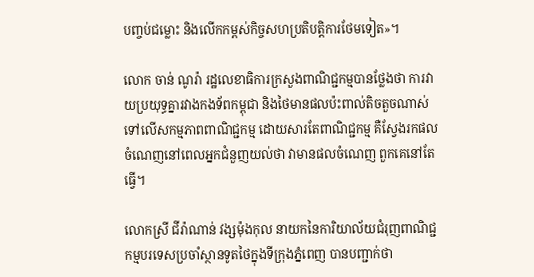បញ្ចប់ជម្លោះ និងលើកកម្ពស់កិច្ចសហប្រតិបត្តិការថែមទៀត»។

លោក ចាន់ ណូរ៉ា រដ្ឋលេខាធិការក្រសួងពាណិជ្ជកម្មបានថ្លែងថា ការវាយប្រយុទ្ធគ្នារវាងកងទ័ពកម្ពុជា និងថៃមានផលប៉ះពាល់តិចតួចណាស់ទៅលើសកម្មភាពពាណិជ្ជកម្ម ដោយសារតែពាណិជ្ជកម្ម គឺស្វែងរកផលចំណេញនៅពេលអ្នកជំនួញយល់ថា វាមានផលចំណេញ ពួកគេនៅតែធ្វើ។

លោកស្រី ជីរ៉ាណាន់ វង្សម៉ុងកុល នាយកនៃការិយាល័យជំរុញពាណិជ្ជកម្មបរទេសប្រចាំស្ថានទូតថៃក្នុងទីក្រុងភ្នំពេញ បានបញ្ជាក់ថា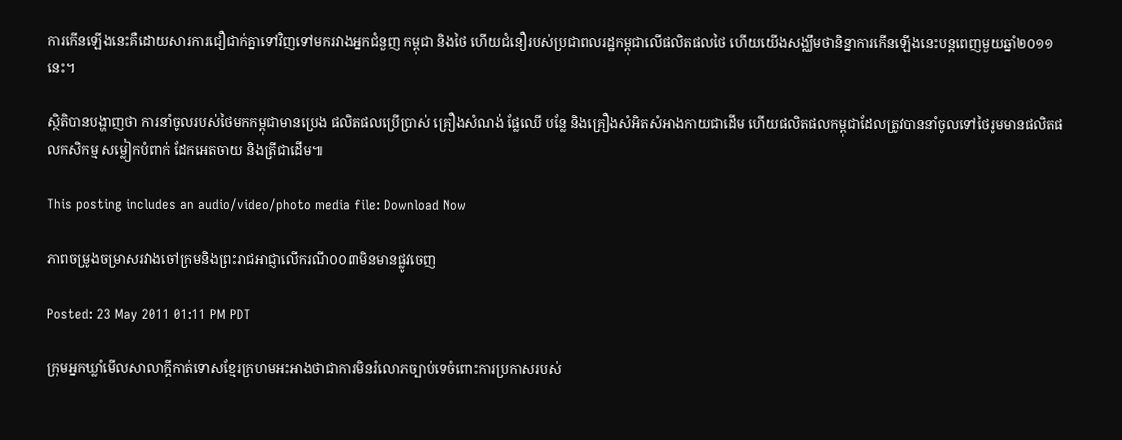ការកើនឡើងនេះគឺដោយសារការជឿជាក់គ្នាទៅវិញទៅមករវាងអ្នកជំនួញ កម្ពុជា និងថៃ ហើយជំនឿរបស់ប្រជាពលរដ្ឋកម្ពុជាលើផលិតផលថៃ ហើយយើងសង្ឈឹមថានិន្នាការកើនឡើងនេះបន្តពេញមួយឆ្នាំ២០១១នេះ។

ស្ថិតិបានបង្ហាញថា ការនាំចូលរបស់ថៃមកកម្ពុជាមានប្រេង ផលិតផលប្រើប្រាស់ គ្រឿងសំណង់ ផ្លែឈើ បន្លែ និងគ្រឿងសំអិតសំអាងកាយជាដើម ហើយផលិតផលកម្ពុជាដែលត្រូវបាននាំចូលទៅថៃរូមមានផលិតផលកសិកម្ម សម្លៀកបំពាក់ ដែកអេតចាយ និងត្រីជាដើម៕

This posting includes an audio/video/photo media file: Download Now

ភាពចម្រូងចម្រាសរវាងចៅក្រមនិងព្រះរាជអាជ្ញាលើករណី០០៣មិនមានផ្លូវចេញ

Posted: 23 May 2011 01:11 PM PDT

ក្រុមអ្នកឃ្លាំមើលសាលាក្តីកាត់ទោសខ្មែរក្រហមអះអាងថាជាការមិនរំលោភច្បាប់ទេចំពោះការប្រកាសរបស់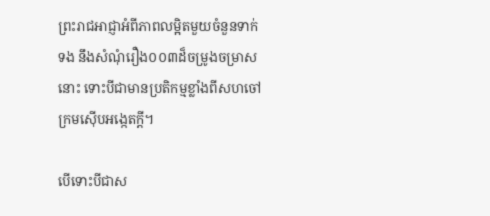ព្រះរាជអាជ្ញាអំពីភាពលម្អិតមួយចំនួនទាក់ទង នឹងសំណុំរឿង០០៣ដ៏ចម្រូងចម្រាសនោះ ទោះបីជាមានប្រតិកម្មខ្លាំងពីសហចៅក្រមស៊ើបអង្កេតក្តី។

បើទោះបីជាស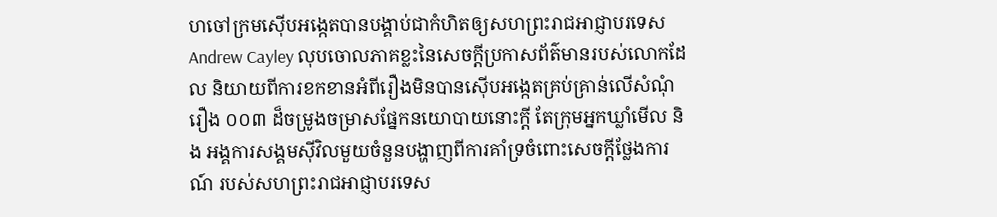ហចៅក្រមស៊ើបអង្កេតបានបង្គាប់ជាកំហិតឲ្យសហព្រះរាជអាជ្ញាបរទេស Andrew Cayley លុបចោលភាគខ្លះនៃសេចក្តីប្រកាសព័ត៌មានរបស់លោកដែល និយាយពីការខកខានអំពីរឿងមិនបានស៊ើបអង្កេតគ្រប់គ្រាន់លើសំណុំរឿង ០០៣ ដ៏ចម្រូងចម្រាសផ្នែកនយោបាយនោះក្តី តែក្រុមអ្នកឃ្លាំមើល និង អង្គការសង្គមស៊ីវិលមួយចំនួនបង្ហាញពីការគាំទ្រចំពោះសេចក្តីថ្លែងការណ៍ របស់សហព្រះរាជអាជ្ញាបរទេស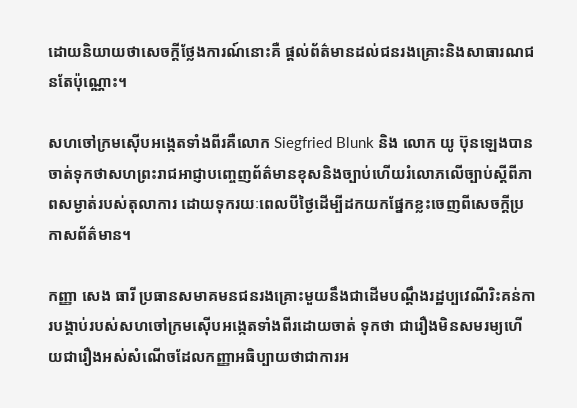ដោយនិយាយថាសេចក្តីថ្លែងការណ៍នោះគឺ ផ្តល់ព័ត៌មានដល់ជនរងគ្រោះនិងសាធារណជនតែប៉ុណ្ណោះ។

សហចៅក្រមស៊ើបអង្កេតទាំងពីរគឺលោក Siegfried Blunk និង លោក យូ ប៊ុនឡេងបានចាត់ទុកថាសហព្រះរាជអាជ្ញាបញ្ចេញព័ត៌មានខុសនិងច្បាប់ហើយរំលោភលើច្បាប់ស្តីពីភាពសម្ងាត់របស់តុលាការ ដោយទុករយៈពេលបីថ្ងៃដើម្បីដកយកផ្នែកខ្លះចេញពីសេចក្តីប្រកាសព័ត៌មាន។

កញ្ញា សេង ធារី ប្រធានសមាគមនជនរងគ្រោះមួយនឹងជាដើមបណ្តឹងរដ្ឋប្បវេណីរិះគន់ការបង្គាប់របស់សហចៅក្រមស៊ើបអង្កេតទាំងពីរដោយចាត់ ទុកថា ជារឿងមិនសមរម្យហើយជារឿងអស់សំណើចដែលកញ្ញាអធិប្បាយថាជាការអ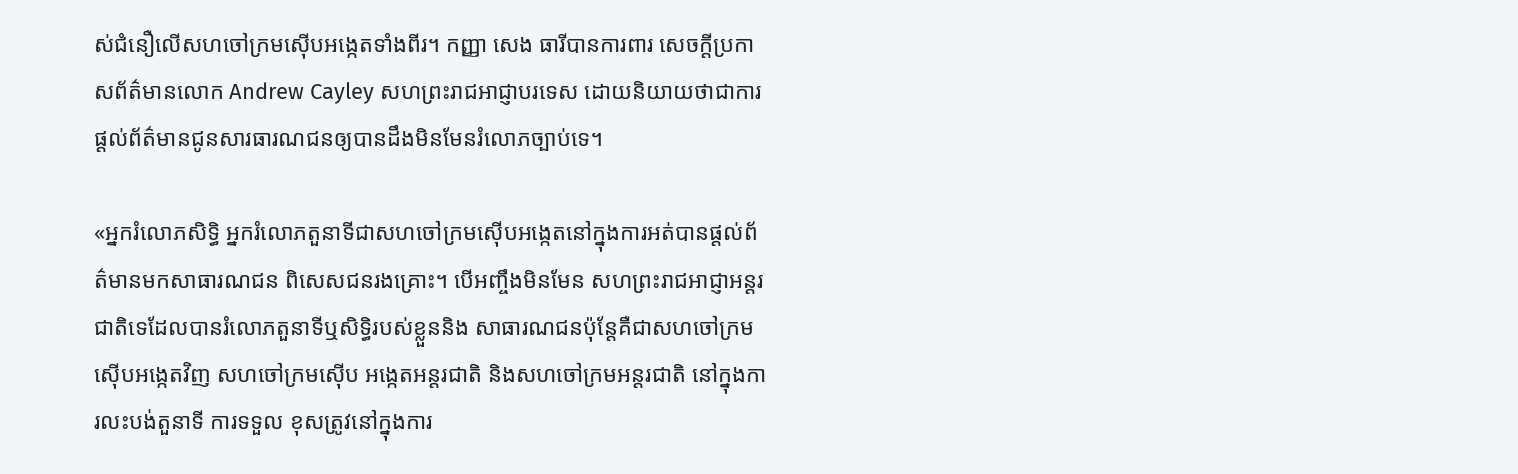ស់ជំនឿលើសហចៅក្រមស៊ើបអង្កេតទាំងពីរ។ កញ្ញា សេង ធារីបានការពារ សេចក្តីប្រកាសព័ត៌មានលោក Andrew Cayley សហព្រះរាជអាជ្ញាបរទេស ដោយនិយាយថាជាការផ្តល់ព័ត៌មានជូនសារធារណជនឲ្យបានដឹងមិនមែនរំលោភច្បាប់ទេ។

«អ្នករំលោភសិទ្ធិ អ្នករំលោភតួនាទីជាសហចៅក្រមស៊ើបអង្កេតនៅក្នុងការអត់បានផ្តល់ព័ត៌មានមកសាធារណជន ពិសេសជនរងគ្រោះ។ បើអញ្ចឹងមិនមែន សហព្រះរាជអាជ្ញាអន្តរជាតិទេដែលបានរំលោភតួនាទីឬសិទ្ធិរបស់ខ្លួននិង សាធារណជនប៉ុន្តែគឺជាសហចៅក្រមស៊ើបអង្កេតវិញ សហចៅក្រមស៊ើប អង្កេតអន្តរជាតិ និងសហចៅក្រមអន្តរជាតិ នៅក្នុងការលះបង់តួនាទី ការទទួល ខុសត្រូវនៅក្នុងការ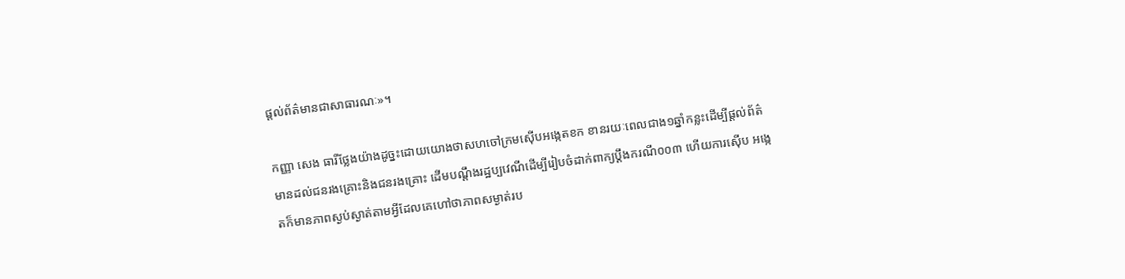ផ្តល់ព័ត៌មានជាសាធារណៈ»។

កញ្ញា សេង ធារីថ្លែងយ៉ាងដូច្នះដោយយោងថាសហចៅក្រមស៊ើបអង្កេតខក ខានរយៈពេលជាង១ឆ្នាំកន្លះដើម្បីផ្តល់ព័ត៌មានដល់ជនរងគ្រោះនិងជនរងគ្រោះ ដើមបណ្តឹងរដ្ឋប្បវេណីដើម្បីរៀបចំដាក់ពាក្យប្តឹងករណី០០៣ ហើយការស៊ើប អង្កេតក៏មានភាពស្ងប់ស្ងាត់តាមអ្វីដែលគេហៅថាភាពសម្ងាត់រប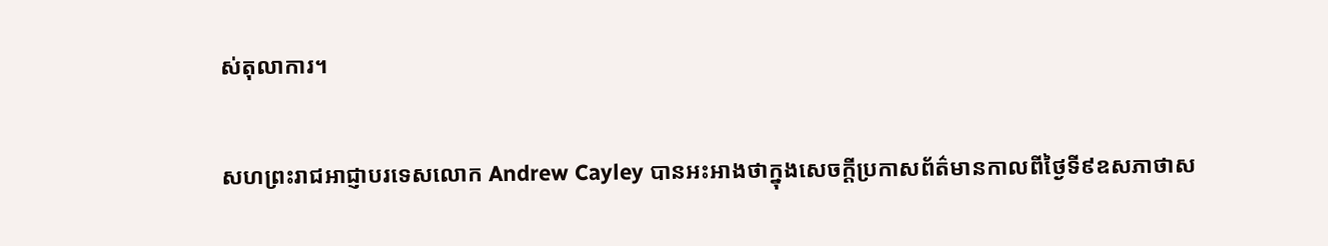ស់តុលាការ។

សហព្រះរាជអាជ្ញាបរទេសលោក Andrew Cayley បានអះអាងថាក្នុងសេចក្តីប្រកាសព័ត៌មានកាលពីថ្ងៃទី៩ឧសភាថាស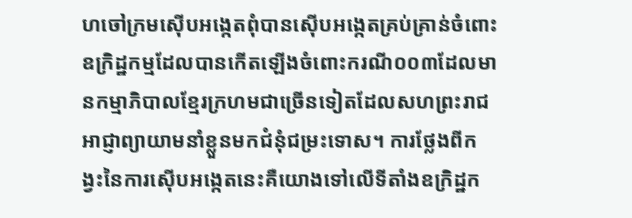ហចៅក្រមស៊ើបអង្កេតពុំបានស៊ើបអង្កេតគ្រប់គ្រាន់ចំពោះឧក្រិដ្ឋកម្មដែលបានកើតឡើងចំពោះករណី០០៣ដែលមានកម្មាភិបាលខ្មែរក្រហមជាច្រើនទៀតដែលសហព្រះរាជអាជ្ញាព្យាយាមនាំខ្លួនមកជំនុំជម្រះទោស។ ការថ្លែងពីកង្វះនៃការស៊ើបអង្កេតនេះគឺយោងទៅលើទីតាំងឧក្រិដ្ឋក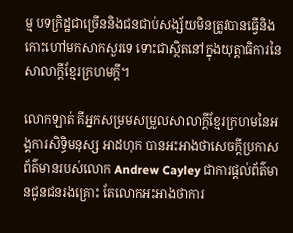ម្ម បទក្រិដ្ឋជាច្រើននិងជនជាប់សង្ស័យមិនត្រូវបានធ្វើនិង កោះហៅមកសាកសួរទេ ទោះជាស្ថិតនៅក្នុងយុត្តាធិការនៃសាលាក្តីខ្មែរក្រហមក្តី។

លោកឡាត់ គីអ្នកសម្រមសម្រួលសាលាក្តីខ្មែរក្រហមនៃអង្គការសិទ្ធិមនុស្ស អាដហុក បានអះអាងថាសេចក្តីប្រកាសព័ត៌មានរបស់លោក Andrew Cayley ជាការផ្តល់ព័ត៌មានជូនជនរងគ្រោះ តែលោកអះអាងថាការ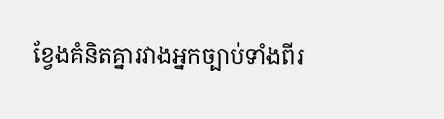ខ្វែងគំនិតគ្នារវាងអ្នកច្បាប់ទាំងពីរ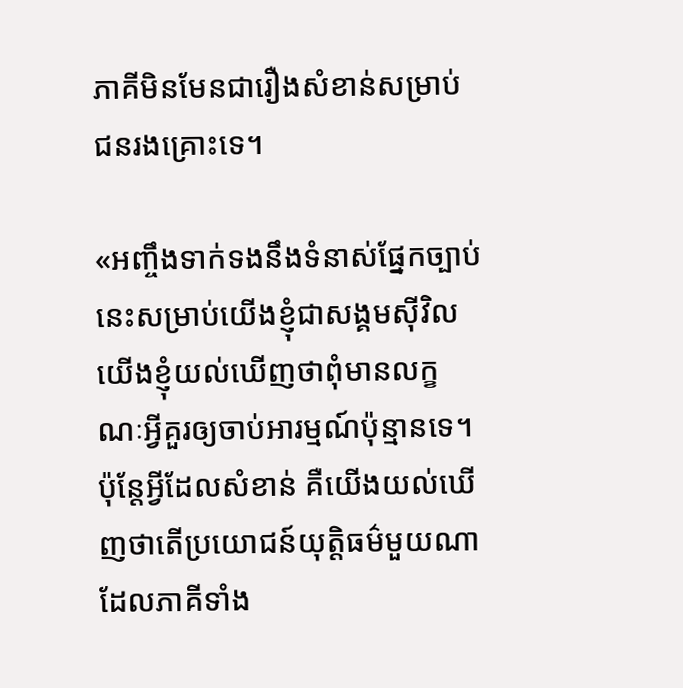ភាគីមិនមែនជារឿងសំខាន់សម្រាប់ជនរងគ្រោះទេ។

«អញ្ចឹងទាក់ទងនឹងទំនាស់ផ្នែកច្បាប់នេះសម្រាប់យើងខ្ញុំជាសង្គមស៊ីវិល យើងខ្ញុំយល់ឃើញថាពុំមានលក្ខណៈអ្វីគួរឲ្យចាប់អារម្មណ៍ប៉ុន្មានទេ។ ប៉ុន្តែអ្វីដែលសំខាន់ គឺយើងយល់ឃើញថាតើប្រយោជន៍យុត្តិធម៌មួយណាដែលភាគីទាំង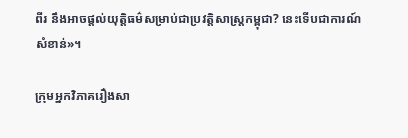ពីរ នឹងអាចផ្តល់យុត្តិធម៌សម្រាប់ជាប្រវត្តិសាស្ត្រកម្ពុជា? នេះទើបជាការណ៍សំខាន់»។

ក្រុមអ្នកវិភាគរឿងសា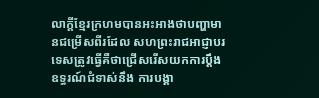លាក្តីខ្មែរក្រហមបានអះអាងថាបញ្ហាមានជម្រើសពីរដែល សហព្រះរាជអាជ្ញាបរទេសត្រូវធ្វើគឺថាជ្រើសរើសយកការប្តឹងឧទ្ធរណ៍ជំទាស់នឹង ការបង្គា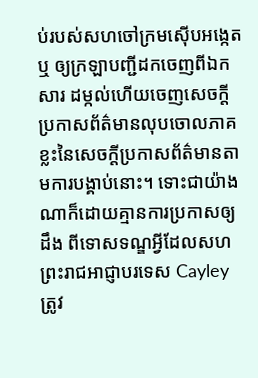ប់របស់សហចៅក្រមស៊ើបអង្កេត ឬ ឲ្យក្រឡាបញ្ជីដកចេញពីឯកសារ ដម្កល់ហើយចេញសេចក្តីប្រកាសព័ត៌មានលុបចោលភាគខ្លះនៃសេចក្តីប្រកាសព័ត៌មានតាមការបង្គាប់នោះ។ ទោះជាយ៉ាងណាក៏ដោយគ្មានការប្រកាសឲ្យដឹង ពីទោសទណ្ឌអ្វីដែលសហព្រះរាជអាជ្ញាបរទេស Cayley ត្រូវ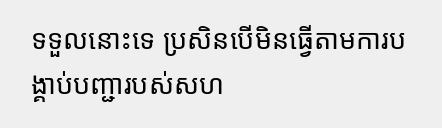ទទួលនោះទេ ប្រសិនបើមិនធ្វើតាមការបង្គាប់បញ្ជារបស់សហ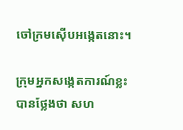ចៅក្រមស៊ើបអង្កេតនោះ។

ក្រុមអ្នកសង្កេតការណ៍ខ្លះបានថ្លែងថា សហ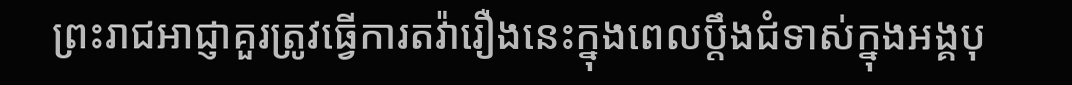ព្រះរាជអាជ្ញាគួរត្រូវធ្វើការតវ៉ារឿងនេះក្នុងពេលប្តឹងជំទាស់ក្នុងអង្គបុ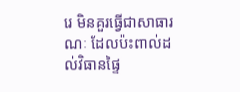រេ មិនគួរធ្វើជាសាធារណៈ ដែលប៉ះពាល់ដល់វិធានផ្ទៃ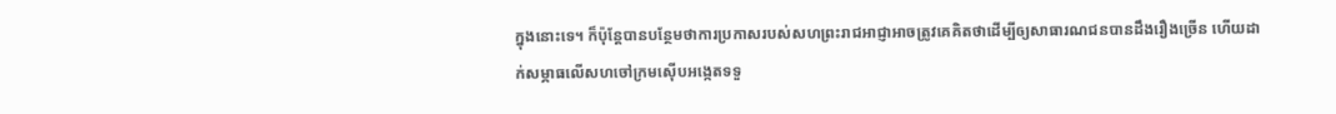ក្នុងនោះទេ។ ក៏ប៉ុន្តែបានបន្ថែមថាការប្រកាសរបស់សហព្រះរាជអាជ្ញាអាចត្រូវគេគិតថាដើម្បីឲ្យសាធារណជនបានដឹងរឿងច្រើន ហើយដាក់សម្ភាធលើសហចៅក្រមស៊ើបអង្កេតទទួ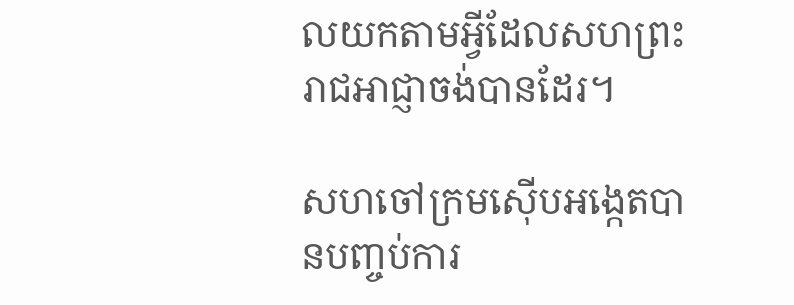លយកតាមអ្វីដែលសហព្រះរាជអាជ្ញាចង់បានដែរ។

សហចៅក្រមស៊ើបអង្កេតបានបញ្ចប់ការ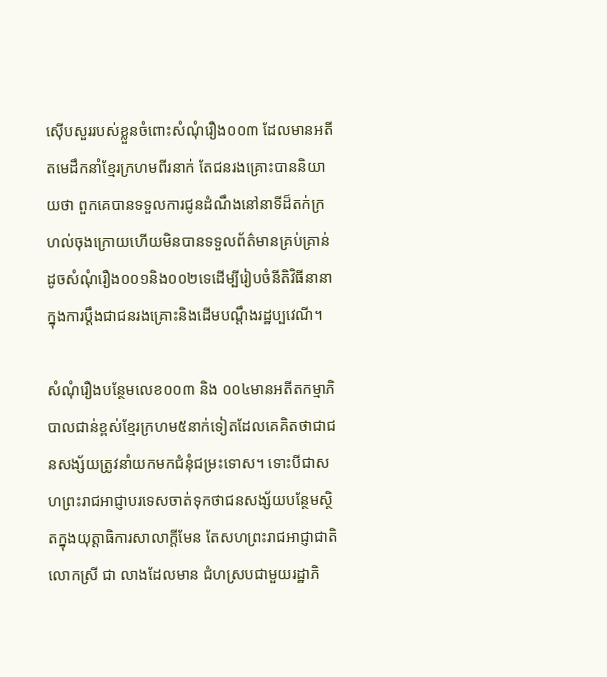ស៊ើបសួររបស់ខ្លួនចំពោះសំណុំរឿង០០៣ ដែលមានអតីតមេដឹកនាំខ្មែរក្រហមពីរនាក់ តែជនរងគ្រោះបាននិយាយថា ពួកគេបានទទួលការជូនដំណឹងនៅនាទីដ៏តក់ក្រហល់ចុងក្រោយហើយមិនបានទទួលព័ត៌មានគ្រប់គ្រាន់ដូចសំណុំរឿង០០១និង០០២ទេដើម្បីរៀបចំនីតិវិធីនានាក្នុងការប្តឹងជាជនរងគ្រោះនិងដើមបណ្តឹងរដ្ឋប្បវេណី។

សំណុំរឿងបន្ថែមលេខ០០៣ និង ០០៤មានអតីតកម្មាភិបាលជាន់ខ្ពស់ខ្មែរក្រហម៥នាក់ទៀតដែលគេគិតថាជាជនសង្ស័យត្រូវនាំយកមកជំនុំជម្រះទោស។ ទោះបីជាសហព្រះរាជអាជ្ញាបរទេសចាត់ទុកថាជនសង្ស័យបន្ថែមស្ថិតក្នុងយុត្តាធិការសាលាក្តីមែន តែសហព្រះរាជអាជ្ញាជាតិ លោកស្រី ជា លាងដែលមាន ជំហស្របជាមួយរដ្ឋាភិ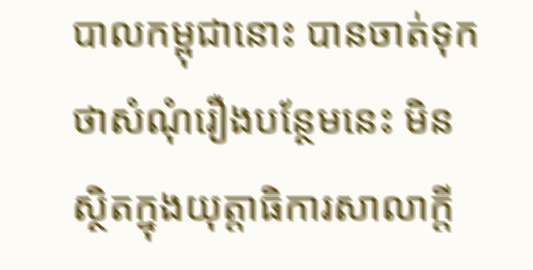បាលកម្ពុជានោះ បានចាត់ទុកថាសំណុំរឿងបន្ថែមនេះ មិនស្ថិតក្នុងយុត្តាធិការសាលាក្តី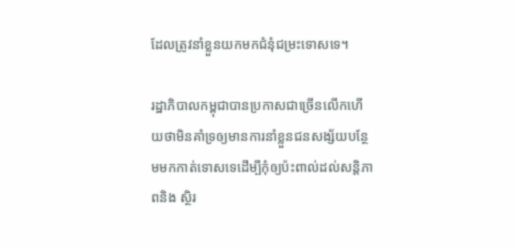ដែលត្រូវនាំខ្លួនយកមកជំនុំជម្រះទោសទេ។

រដ្ឋាភិបាលកម្ពុជាបានប្រកាសជាច្រើនលើកហើយថាមិនគាំទ្រឲ្យមានការនាំខ្លួនជនសង្ស័យបន្ថែមមកកាត់ទោសទេដើម្បីកុំឲ្យប៉ះពាល់ដល់សន្តិភាពនិង ស្ថិរ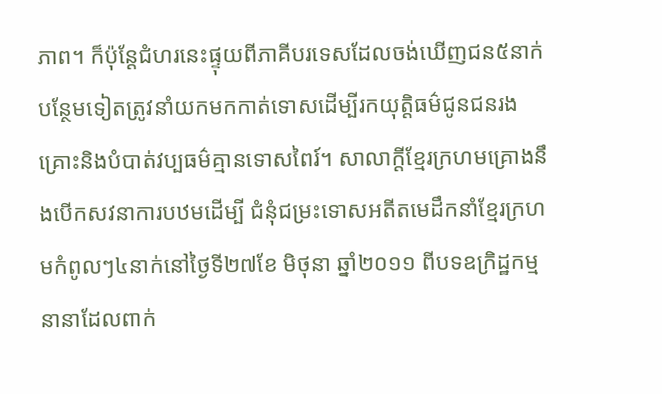ភាព។ ក៏ប៉ុន្តែជំហរនេះផ្ទុយពីភាគីបរទេសដែលចង់ឃើញជន៥នាក់បន្ថែមទៀតត្រូវនាំយកមកកាត់ទោសដើម្បីរកយុត្តិធម៌ជូនជនរងគ្រោះនិងបំបាត់វប្បធម៌គ្មានទោសពៃរ៍។ សាលាក្តីខ្មែរក្រហមគ្រោងនឹងបើកសវនាការបឋមដើម្បី ជំនុំជម្រះទោសអតីតមេដឹកនាំខ្មែរក្រហមកំពូលៗ៤នាក់នៅថ្ងៃទី២៧ខែ មិថុនា ឆ្នាំ២០១១ ពីបទឧក្រិដ្ឋកម្មនានាដែលពាក់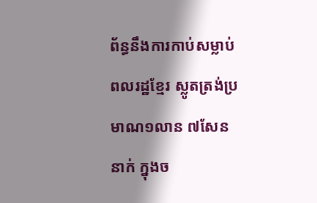ព័ន្ធនឹងការកាប់សម្លាប់ពលរដ្ឋខ្មែរ ស្លូតត្រង់ប្រមាណ១លាន ៧សែននាក់ ក្នុងច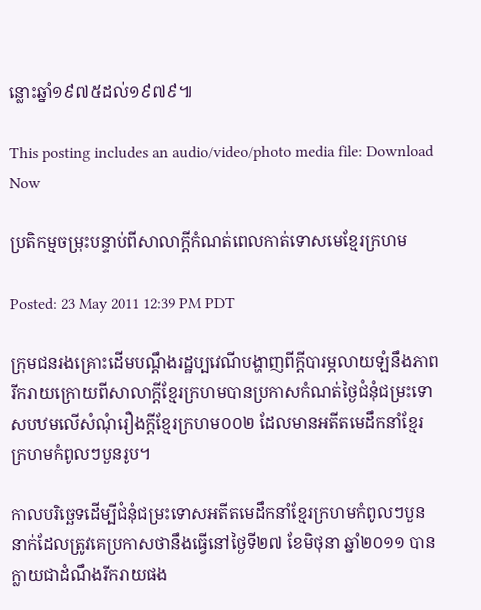ន្លោះឆ្នាំ១៩៧៥ដល់១៩៧៩៕

This posting includes an audio/video/photo media file: Download Now

ប្រតិកម្មចម្រុះបន្ទាប់ពីសាលាក្តីកំណត់ពេលកាត់ទោសមេខ្មែរក្រហម

Posted: 23 May 2011 12:39 PM PDT

ក្រុមជនរងគ្រោះដើមបណ្តឹងរដ្ឋប្បវេណីបង្ហាញពីក្តីបារម្ភលាយឡំនឹងភាពរីករាយក្រោយពីសាលាក្តីខ្មែរក្រហមបានប្រកាសកំណត់ថ្ងៃជំនុំជម្រះទោសបឋមលើសំណុំរឿងក្តីខ្មែរក្រហម០០២ ដែលមានអតីតមេដឹកនាំខ្មែរក្រហមកំពូលៗបួនរូប។

កាលបរិច្ឆេទដើម្បីជំនុំជម្រះទោសអតីតមេដឹកនាំខ្មែរក្រហមកំពូលៗបួននាក់ដែលត្រូវគេប្រកាសថានឹងធ្វើនៅថ្ងៃទី២៧ ខែមិថុនា ឆ្នាំ២០១១ បានក្លាយជាដំណឹងរីករាយផង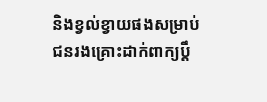និងខ្វល់ខ្វាយផងសម្រាប់ជនរងគ្រោះដាក់ពាក្យប្តឹ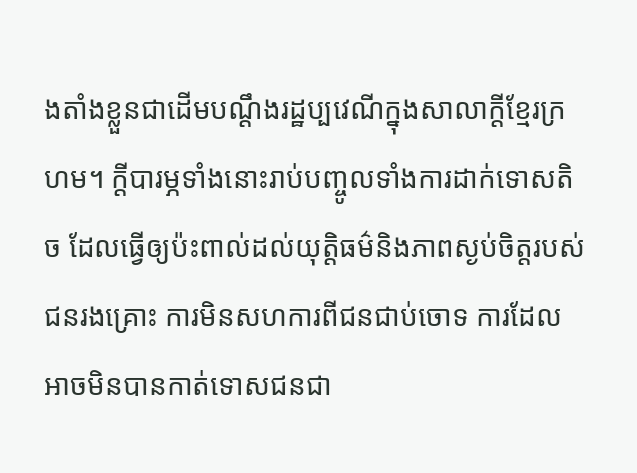ងតាំងខ្លួនជាដើមបណ្តឹងរដ្ឋប្បវេណីក្នុងសាលាក្តីខ្មែរក្រហម។ ក្តីបារម្ភទាំងនោះរាប់បញ្ចូលទាំងការដាក់ទោសតិច ដែលធ្វើឲ្យប៉ះពាល់ដល់យុត្តិធម៌និងភាពស្ងប់ចិត្តរបស់ជនរងគ្រោះ ការមិនសហការពីជនជាប់ចោទ ការដែលអាចមិនបានកាត់ទោសជនជា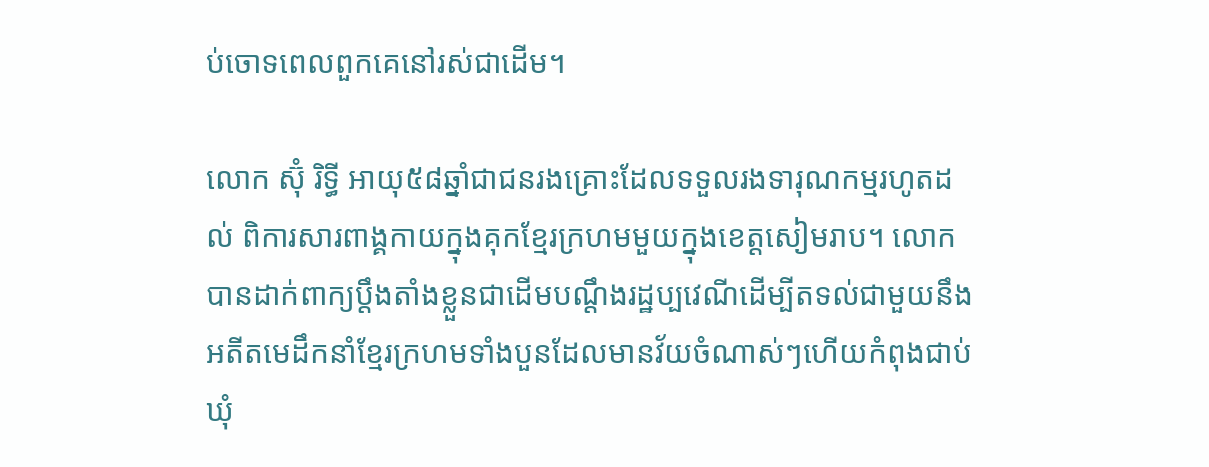ប់ចោទពេលពួកគេនៅរស់ជាដើម។

លោក ស៊ុំ រិទ្ធី អាយុ៥៨ឆ្នាំជាជនរងគ្រោះដែលទទួលរងទារុណកម្មរហូតដល់ ពិការសារពាង្គកាយក្នុងគុកខ្មែរក្រហមមួយក្នុងខេត្តសៀមរាប។ លោកបានដាក់ពាក្យប្តឹងតាំងខ្លួនជាដើមបណ្តឹងរដ្ឋប្បវេណីដើម្បីតទល់ជាមួយនឹង អតីតមេដឹកនាំខ្មែរក្រហមទាំងបួនដែលមានវ័យចំណាស់ៗហើយកំពុងជាប់ឃុំ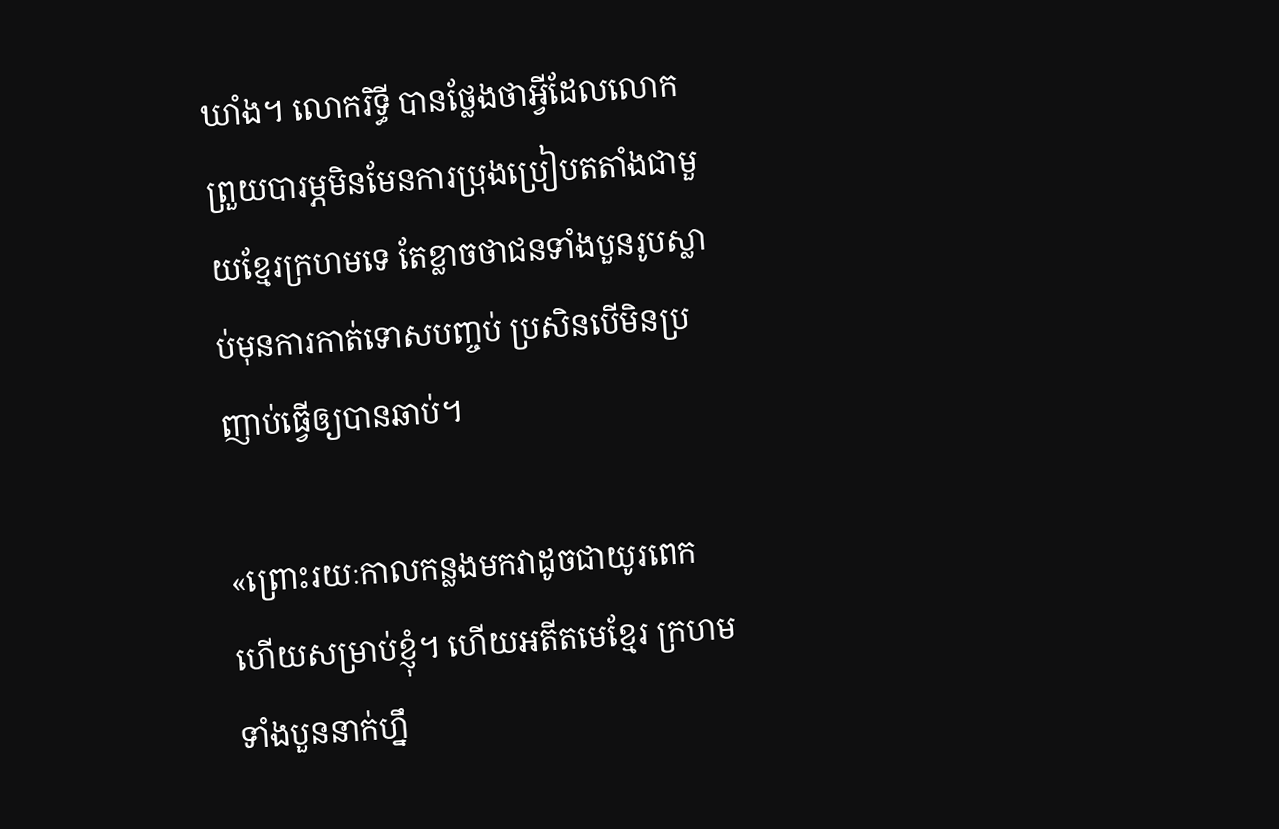ឃាំង។ លោករិទ្ធី បានថ្លែងថាអ្វីដែលលោកព្រួយបារម្ភមិនមែនការប្រុងប្រៀបតតាំងជាមួយខ្មែរក្រហមទេ តែខ្លាចថាជនទាំងបួនរូបស្លាប់មុនការកាត់ទោសបញ្ចប់ ប្រសិនបើមិនប្រញាប់ធ្វើឲ្យបានឆាប់។

«ព្រោះរយៈកាលកន្លងមកវាដូចជាយូរពេកហើយសម្រាប់ខ្ញុំ។ ហើយអតីតមេខ្មែរ ក្រហមទាំងបួននាក់ហ្នឹ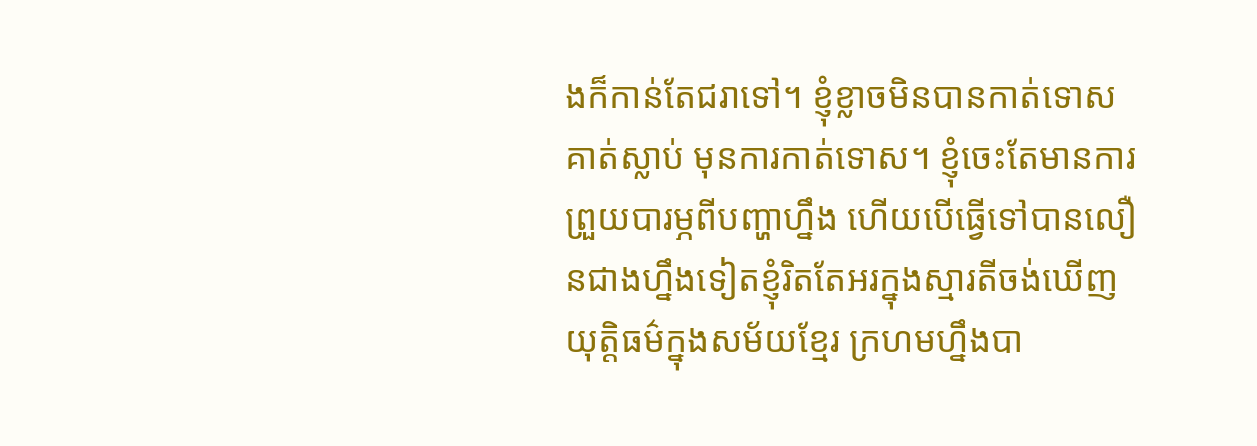ងក៏កាន់តែជរាទៅ។ ខ្ញុំខ្លាចមិនបានកាត់ទោស គាត់ស្លាប់ មុនការកាត់ទោស។ ខ្ញុំចេះតែមានការព្រួយបារម្ភពីបញ្ហាហ្នឹង ហើយបើធ្វើទៅបានលឿនជាងហ្នឹងទៀតខ្ញុំរិតតែអរក្នុងស្មារតីចង់ឃើញយុត្តិធម៌ក្នុងសម័យខ្មែរ ក្រហមហ្នឹងបា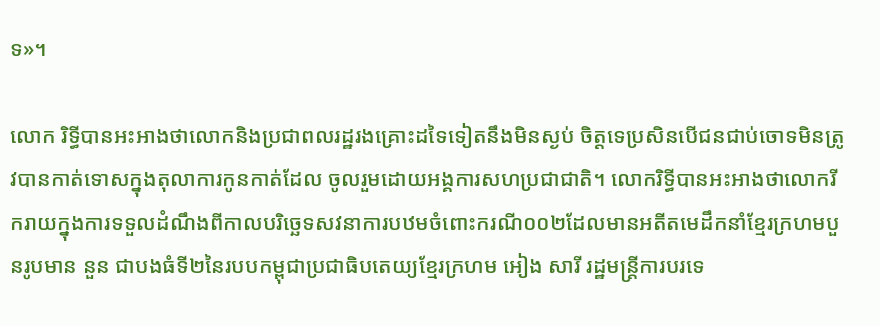ទ»។

លោក រិទ្ធីបានអះអាងថាលោកនិងប្រជាពលរដ្ឋរងគ្រោះដទៃទៀតនឹងមិនស្ងប់ ចិត្តទេប្រសិនបើជនជាប់ចោទមិនត្រូវបានកាត់ទោសក្នុងតុលាការកូនកាត់ដែល ចូលរួមដោយអង្គការសហប្រជាជាតិ។ លោករិទ្ធីបានអះអាងថាលោករីករាយក្នុងការទទួលដំណឹងពីកាលបរិច្ឆេទសវនាការបឋមចំពោះករណី០០២ដែលមានអតីតមេដឹកនាំខ្មែរក្រហមបួនរូបមាន នួន ជាបងធំទី២នៃរបបកម្ពុជាប្រជាធិបតេយ្យខ្មែរក្រហម អៀង សារី រដ្ឋមន្ត្រីការបរទេ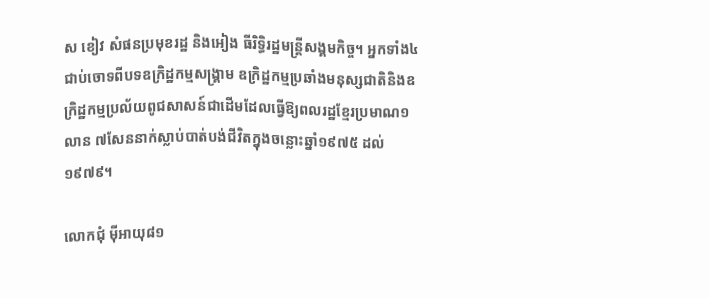ស ខៀវ សំផនប្រមុខរដ្ឋ និងអៀង ធីរិទ្ធិរដ្ឋមន្ត្រីសង្គមកិច្ច។ អ្នកទាំង៤ ជាប់ចោទពីបទឧក្រិដ្ឋកម្មសង្គ្រាម ឧក្រិដ្ឋកម្មប្រឆាំងមនុស្សជាតិនិងឧក្រិដ្ឋកម្មប្រល័យពូជសាសន៍ជាដើមដែលធ្វើឱ្យពលរដ្ឋខ្មែរប្រមាណ១លាន ៧សែននាក់ស្លាប់បាត់បង់ជីវិតក្នុងចន្លោះឆ្នាំ១៩៧៥ ដល់១៩៧៩។

លោកជុំ ម៉ីអាយុ៨១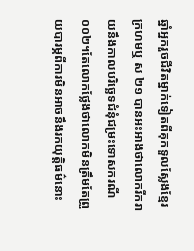ឆ្នាំអ្នករួចជីវិតម្នាក់ទៀតពីគុកទួលស្លែងខ្មែរក្រហមឬ ស ២១ បានអះអាងថាលោករីករាយនឹងកាលបរិច្ឆេទជំនុំជម្រះទោសករណី០០២។តែលោកថ្លែងថាលោកមិនត្រឹមតែព្រួយបារម្ភពីការមិនអាចនឹងរកយុត្តិធម៌នោះ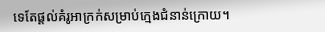ទេតែផ្តល់គំរូអាក្រក់សម្រាប់ក្មេងជំនាន់ក្រោយ។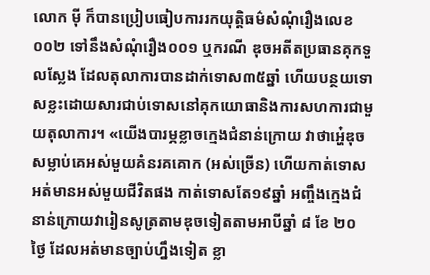លោក ម៉ី ក៏បានប្រៀបធៀបការរកយុត្តិធម៌សំណុំរឿងលេខ០០២ ទៅនឹងសំណុំរឿង០០១ ឬករណី ឌុចអតីតប្រធានគុកទួលស្លែង ដែលតុលាការបានដាក់ទោស៣៥ឆ្នាំ ហើយបន្ថយទោសខ្លះដោយសារជាប់ទោសនៅគុកយោធានិងការសហការជាមួយតុលាការ។ «យើងបារម្ភខ្លាចក្មេងជំនាន់ក្រោយ វាថាអ្ហេ៎ឌុចសម្លាប់គេអស់មួយគំនរគគោក (អស់ច្រើន) ហើយកាត់ទោសអត់មានអស់មួយជីវិតផង កាត់ទោសតែ១៩ឆ្នាំ អញ្ចឹងក្មេងជំនាន់ក្រោយវារៀនសូត្រតាមឌុចទៀតតាមអាបីឆ្នាំ ៨ ខែ ២០ ថ្ងៃ ដែលអត់មានច្បាប់ហ្នឹងទៀត ខ្លា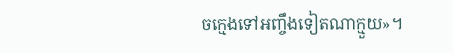ចក្មេងទៅអញ្ចឹងទៀតណាក្មួយ»។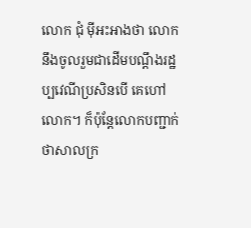លោក ជុំ ម៉ីអះអាងថា លោកនឹងចូលរួមជាដើមបណ្តឹងរដ្ឋប្បវេណីប្រសិនបើ គេហៅលោក។ ក៏ប៉ុន្តែលោកបញ្ជាក់ថាសាលក្រ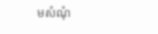មសំណុំ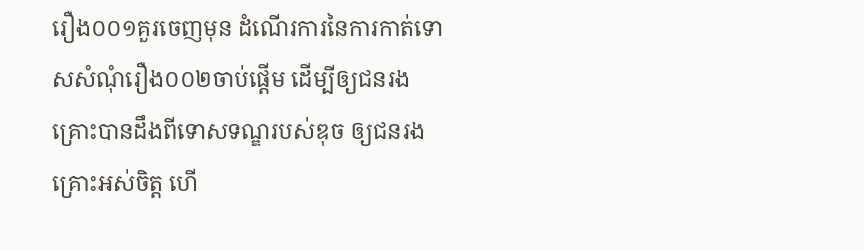រឿង០០១គួរចេញមុន ដំណើរការនៃការកាត់ទោសសំណុំរឿង០០២ចាប់ផ្តើម ដើម្បីឲ្យជនរងគ្រោះបានដឹងពីទោសទណ្ឌរបស់ឌុច ឲ្យជនរងគ្រោះអស់ចិត្ត ហើ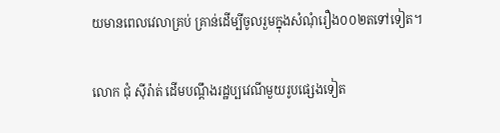យមានពេលវេលាគ្រប់ គ្រាន់ដើម្បីចូលរួមក្នុងសំណុំរឿង០០២តទៅទៀត។

លោក ជុំ ស៊ីរ៉ាត់ ដើមបណ្តឹងរដ្ឋប្បវេណីមួយរូបផ្សេងទៀត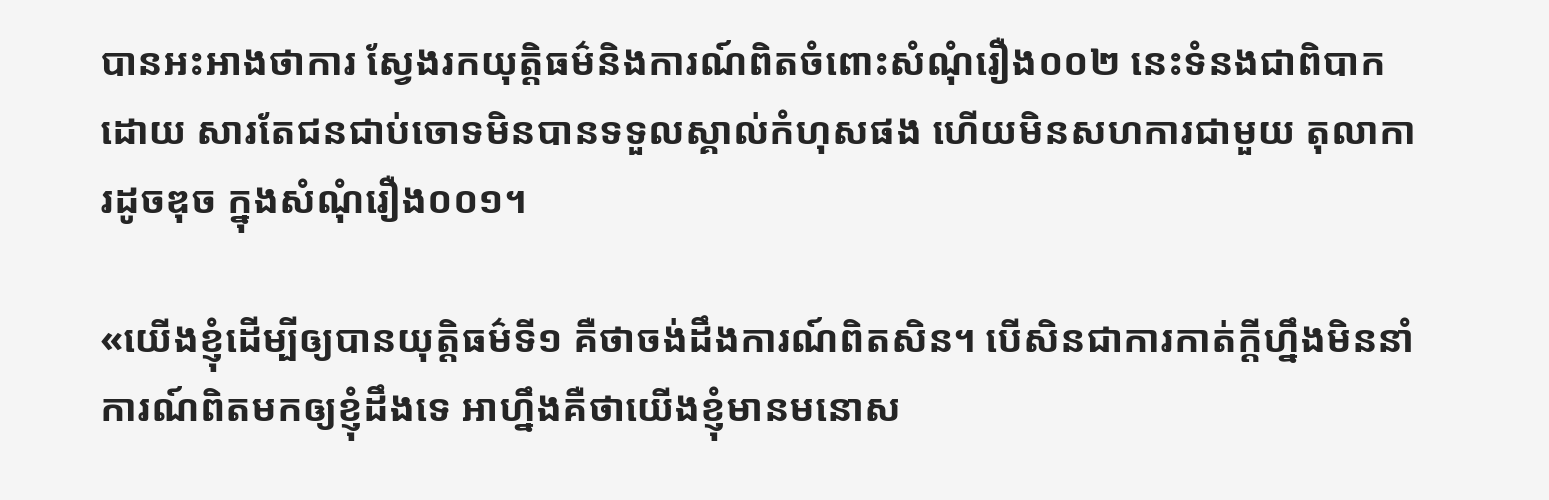បានអះអាងថាការ ស្វែងរកយុត្តិធម៌និងការណ៍ពិតចំពោះសំណុំរឿង០០២ នេះទំនងជាពិបាកដោយ សារតែជនជាប់ចោទមិនបានទទួលស្គាល់កំហុសផង ហើយមិនសហការជាមួយ តុលាការដូចឌុច ក្នុងសំណុំរឿង០០១។

«យើងខ្ញុំដើម្បីឲ្យបានយុត្តិធម៌ទី១ គឺថាចង់ដឹងការណ៍ពិតសិន។ បើសិនជាការកាត់ក្តីហ្នឹងមិននាំការណ៍ពិតមកឲ្យខ្ញុំដឹងទេ អាហ្នឹងគឺថាយើងខ្ញុំមានមនោស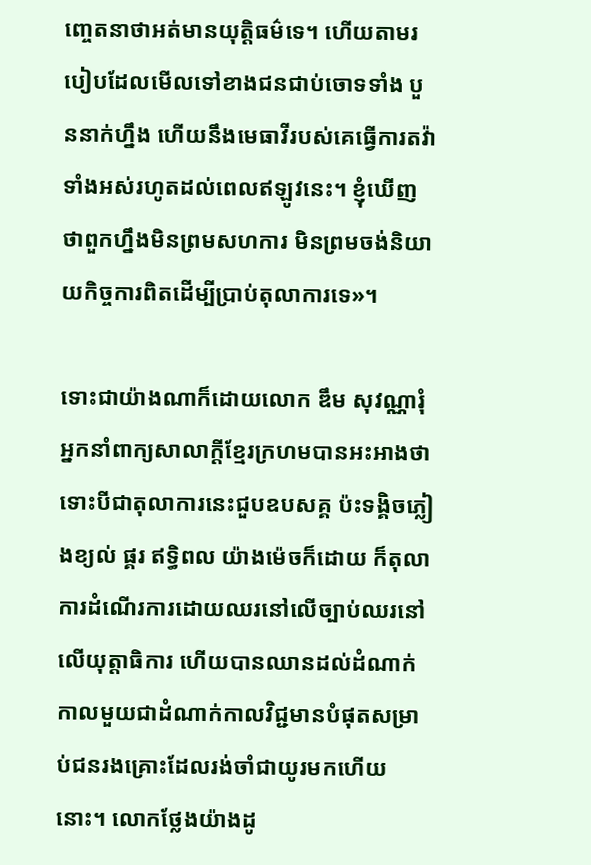ញ្ចេតនាថាអត់មានយុត្តិធម៌ទេ។ ហើយតាមរបៀបដែលមើលទៅខាងជនជាប់ចោទទាំង បួននាក់ហ្នឹង ហើយនឹងមេធាវីរបស់គេធ្វើការតវ៉ាទាំងអស់រហូតដល់ពេលឥឡូវនេះ។ ខ្ញុំឃើញថាពួកហ្នឹងមិនព្រមសហការ មិនព្រមចង់និយាយកិច្ចការពិតដើម្បីប្រាប់តុលាការទេ»។

ទោះជាយ៉ាងណាក៏ដោយលោក ឌឹម សុវណ្ណារុំ អ្នកនាំពាក្យសាលាក្តីខ្មែរក្រហមបានអះអាងថាទោះបីជាតុលាការនេះជួបឧបសគ្គ ប៉ះទង្គិចភ្លៀងខ្យល់ ផ្គរ ឥទ្ធិពល យ៉ាងម៉េចក៏ដោយ ក៏តុលាការដំណើរការដោយឈរនៅលើច្បាប់ឈរនៅ លើយុត្តាធិការ ហើយបានឈានដល់ដំណាក់កាលមួយជាដំណាក់កាលវិជ្ជមានបំផុតសម្រាប់ជនរងគ្រោះដែលរង់ចាំជាយូរមកហើយនោះ។ លោកថ្លែងយ៉ាងដូ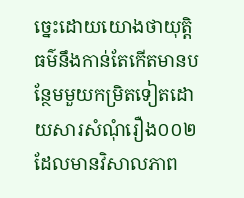ច្នេះដោយយោងថាយុត្តិធម៌នឹងកាន់តែកើតមានបន្ថែមមួយកម្រិតទៀតដោយសារសំណុំរឿង០០២ ដែលមានវិសាលភាព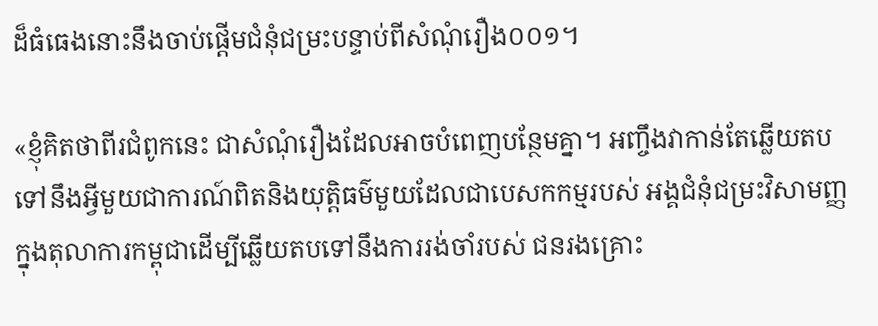ដ៏ធំធេងនោះនឹងចាប់ផ្តើមជំនុំជម្រះបន្ទាប់ពីសំណុំរឿង០០១។

«ខ្ញុំគិតថាពីរជំពូកនេះ ជាសំណុំរឿងដែលអាចបំពេញបន្ថែមគ្នា។ អញ្ចឹងវាកាន់តែឆ្លើយតបទៅនឹងអ្វីមួយជាការណ៍ពិតនិងយុត្តិធម៌មួយដែលជាបេសកកម្មរបស់ អង្គជំនុំជម្រះវិសាមញ្ញក្នុងតុលាការកម្ពុជាដើម្បីឆ្លើយតបទៅនឹងការរង់ចាំរបស់ ជនរងគ្រោះ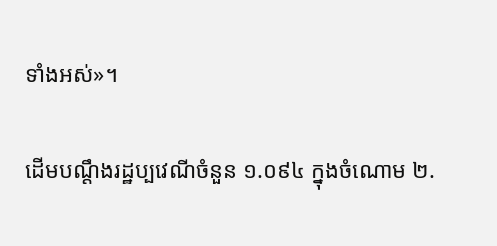ទាំងអស់»។

ដើមបណ្តឹងរដ្ឋប្បវេណីចំនួន ១.០៩៤ ក្នុងចំណោម ២.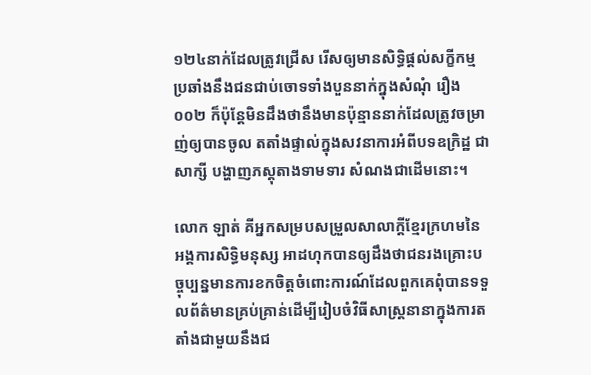១២៤នាក់ដែលត្រូវជ្រើស រើសឲ្យមានសិទ្ធិផ្តល់សក្ខីកម្មប្រឆាំងនឹងជនជាប់ចោទទាំងបួននាក់ក្នុងសំណុំ រឿង០០២ ក៏ប៉ុន្តែមិនដឹងថានឹងមានប៉ុន្មាននាក់ដែលត្រូវចម្រាញ់ឲ្យបានចូល តតាំងផ្ទាល់ក្នុងសវនាការអំពីបទឧក្រិដ្ឋ ជាសាក្សី បង្ហាញភស្តុតាងទាមទារ សំណងជាដើមនោះ។

លោក ឡាត់ គីអ្នកសម្របសម្រួលសាលាក្តីខ្មែរក្រហមនៃអង្គការសិទ្ធិមនុស្ស អាដហុកបានឲ្យដឹងថាជនរងគ្រោះបច្ចុប្បន្នមានការខកចិត្តចំពោះការណ៍ដែលពួកគេពុំបានទទួលព័ត៌មានគ្រប់គ្រាន់ដើម្បីរៀបចំវិធីសាស្ត្រនានាក្នុងការតតាំងជាមួយនឹងជ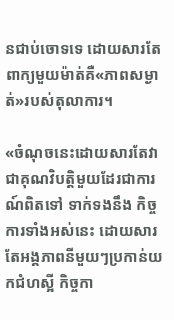នជាប់ចោទទេ ដោយសារតែពាក្យមួយម៉ាត់គឺ«ភាពសម្ងាត់»របស់តុលាការ។

«ចំណុចនេះដោយសារតែវាជាគុណវិបត្តិមួយដែរជាការណ៍ពិតទៅ ទាក់ទងនឹង កិច្ចការទាំងអស់នេះ ដោយសារតែអង្គភាពនីមួយៗប្រកាន់យកជំហស្អី កិច្ចកា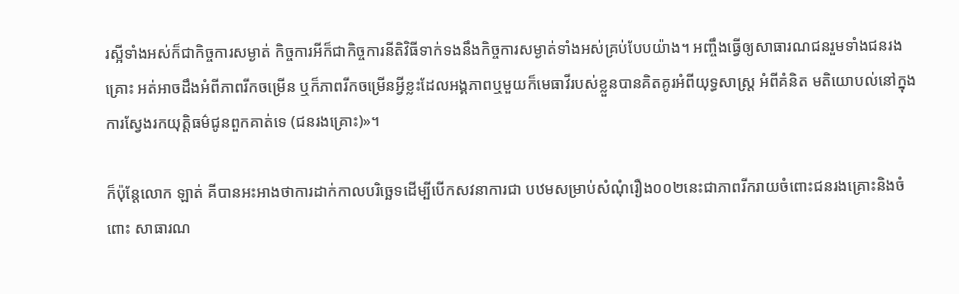រស្អីទាំងអស់ក៏ជាកិច្ចការសម្ងាត់ កិច្ចការអីក៏ជាកិច្ចការនីតិវិធីទាក់ទងនឹងកិច្ចការសម្ងាត់ទាំងអស់គ្រប់បែបយ៉ាង។ អញ្ចឹងធ្វើឲ្យសាធារណជនរួមទាំងជនរងគ្រោះ អត់អាចដឹងអំពីភាពរីកចម្រើន ឬក៏ភាពរីកចម្រើនអ្វីខ្លះដែលអង្គភាពឬមួយក៏មេធាវីរបស់ខ្លួនបានគិតគូរអំពីយុទ្ធសាស្ត្រ អំពីគំនិត មតិយោបល់នៅក្នុងការស្វែងរកយុត្តិធម៌ជូនពួកគាត់ទេ (ជនរងគ្រោះ)»។

ក៏ប៉ុន្តែលោក ឡាត់ គីបានអះអាងថាការដាក់កាលបរិច្ឆេទដើម្បីបើកសវនាការជា បឋមសម្រាប់សំណុំរឿង០០២នេះជាភាពរីករាយចំពោះជនរងគ្រោះនិងចំពោះ សាធារណ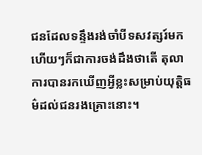ជនដែលទន្ទឹងរង់ចាំបីទសវត្សរ៍មកហើយៗក៏ជាការចង់ដឹងថាតើ តុលាការបានរកឃើញអ្វីខ្លះសម្រាប់យុត្តិធម៌ដល់ជនរងគ្រោះនោះ។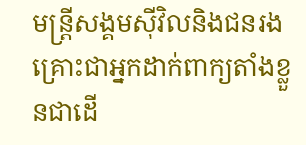មន្ត្រីសង្គមស៊ីវិលនិងជនរងគ្រោះជាអ្នកដាក់ពាក្យតាំងខ្លួនជាដើ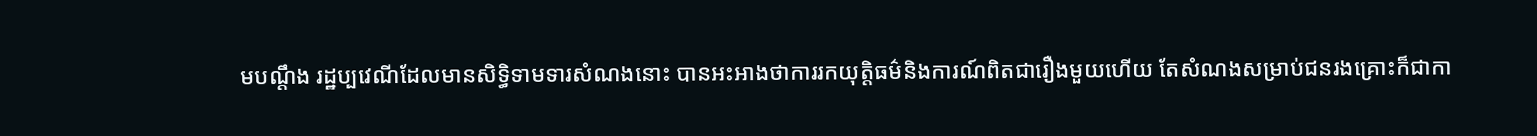មបណ្តឹង រដ្ឋប្បវេណីដែលមានសិទ្ធិទាមទារសំណងនោះ បានអះអាងថាការរកយុត្តិធម៌និងការណ៍ពិតជារឿងមួយហើយ តែសំណងសម្រាប់ជនរងគ្រោះក៏ជាកា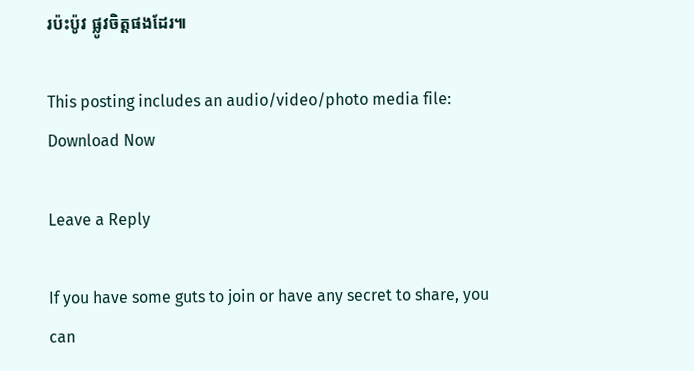រប៉ះប៉ូវ ផ្លូវចិត្តផងដែរ៕

This posting includes an audio/video/photo media file: Download Now

Leave a Reply

If you have some guts to join or have any secret to share, you can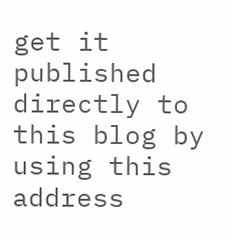get it published directly to this blog by using this address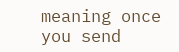meaning once you send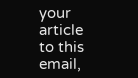your article to this email,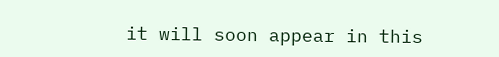it will soon appear in this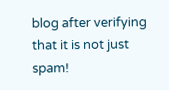blog after verifying that it is not just spam!